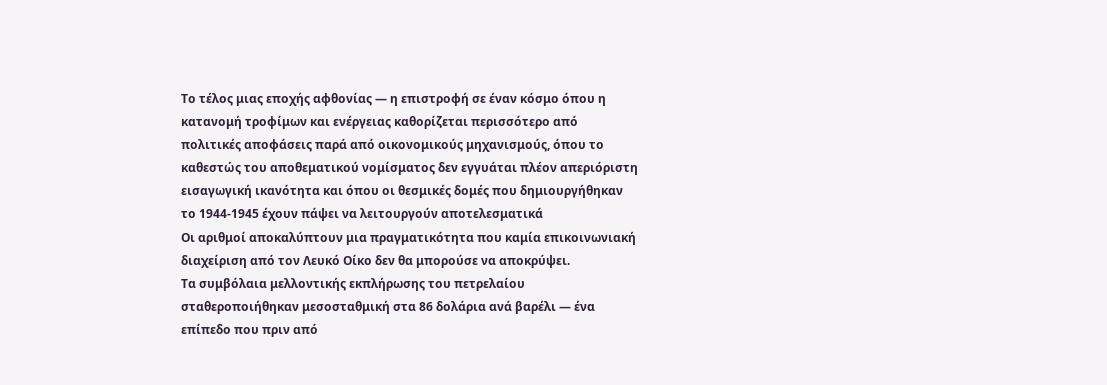Tο τέλος μιας εποχής αφθονίας — η επιστροφή σε έναν κόσμο όπου η κατανομή τροφίμων και ενέργειας καθορίζεται περισσότερο από πολιτικές αποφάσεις παρά από οικονομικούς μηχανισμούς, όπου το καθεστώς του αποθεματικού νομίσματος δεν εγγυάται πλέον απεριόριστη εισαγωγική ικανότητα και όπου οι θεσμικές δομές που δημιουργήθηκαν το 1944-1945 έχουν πάψει να λειτουργούν αποτελεσματικά
Οι αριθμοί αποκαλύπτουν μια πραγματικότητα που καμία επικοινωνιακή διαχείριση από τον Λευκό Οίκο δεν θα μπορούσε να αποκρύψει.
Τα συμβόλαια μελλοντικής εκπλήρωσης του πετρελαίου σταθεροποιήθηκαν μεσοσταθμική στα 86 δολάρια ανά βαρέλι — ένα επίπεδο που πριν από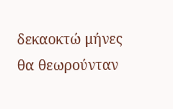δεκαοκτώ μήνες θα θεωρούνταν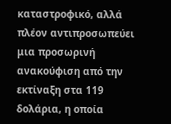καταστροφικό, αλλά πλέον αντιπροσωπεύει μια προσωρινή ανακούφιση από την εκτίναξη στα 119 δολάρια, η οποία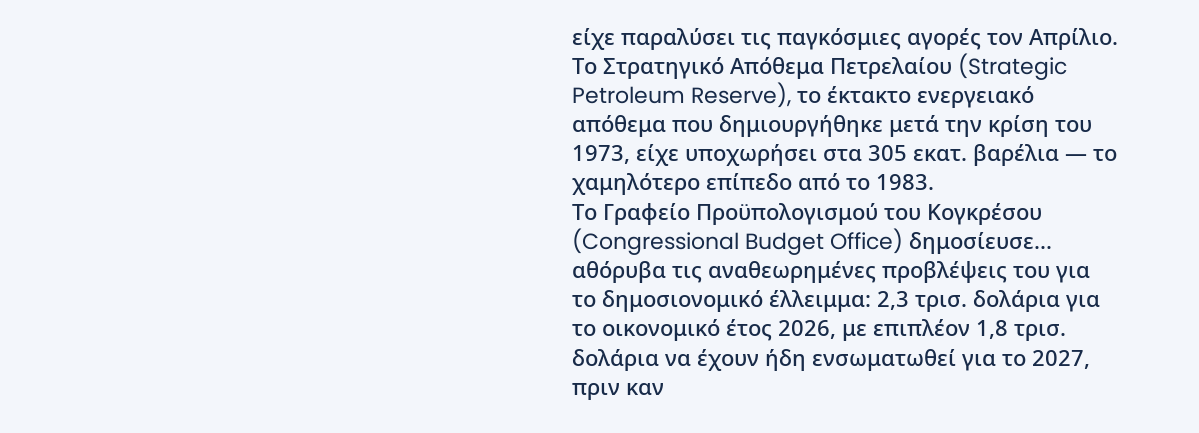είχε παραλύσει τις παγκόσμιες αγορές τον Απρίλιο.
Το Στρατηγικό Απόθεμα Πετρελαίου (Strategic Petroleum Reserve), το έκτακτο ενεργειακό απόθεμα που δημιουργήθηκε μετά την κρίση του 1973, είχε υποχωρήσει στα 305 εκατ. βαρέλια — το χαμηλότερο επίπεδο από το 1983.
Το Γραφείο Προϋπολογισμού του Κογκρέσου (Congressional Budget Office) δημοσίευσε... αθόρυβα τις αναθεωρημένες προβλέψεις του για το δημοσιονομικό έλλειμμα: 2,3 τρισ. δολάρια για το οικονομικό έτος 2026, με επιπλέον 1,8 τρισ. δολάρια να έχουν ήδη ενσωματωθεί για το 2027, πριν καν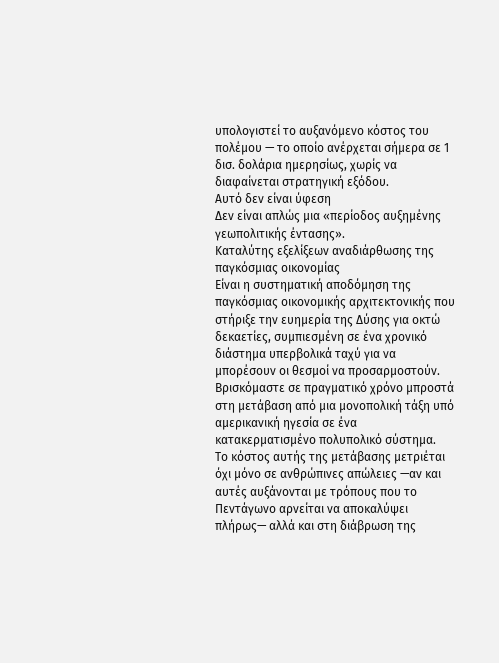υπολογιστεί το αυξανόμενο κόστος του πολέμου — το οποίο ανέρχεται σήμερα σε 1 δισ. δολάρια ημερησίως, χωρίς να διαφαίνεται στρατηγική εξόδου.
Αυτό δεν είναι ύφεση
Δεν είναι απλώς μια «περίοδος αυξημένης γεωπολιτικής έντασης».
Καταλύτης εξελίξεων αναδιάρθωσης της παγκόσμιας οικονομίας
Είναι η συστηματική αποδόμηση της παγκόσμιας οικονομικής αρχιτεκτονικής που στήριξε την ευημερία της Δύσης για οκτώ δεκαετίες, συμπιεσμένη σε ένα χρονικό διάστημα υπερβολικά ταχύ για να μπορέσουν οι θεσμοί να προσαρμοστούν.
Βρισκόμαστε σε πραγματικό χρόνο μπροστά στη μετάβαση από μια μονοπολική τάξη υπό αμερικανική ηγεσία σε ένα κατακερματισμένο πολυπολικό σύστημα.
Το κόστος αυτής της μετάβασης μετριέται όχι μόνο σε ανθρώπινες απώλειες —αν και αυτές αυξάνονται με τρόπους που το Πεντάγωνο αρνείται να αποκαλύψει πλήρως— αλλά και στη διάβρωση της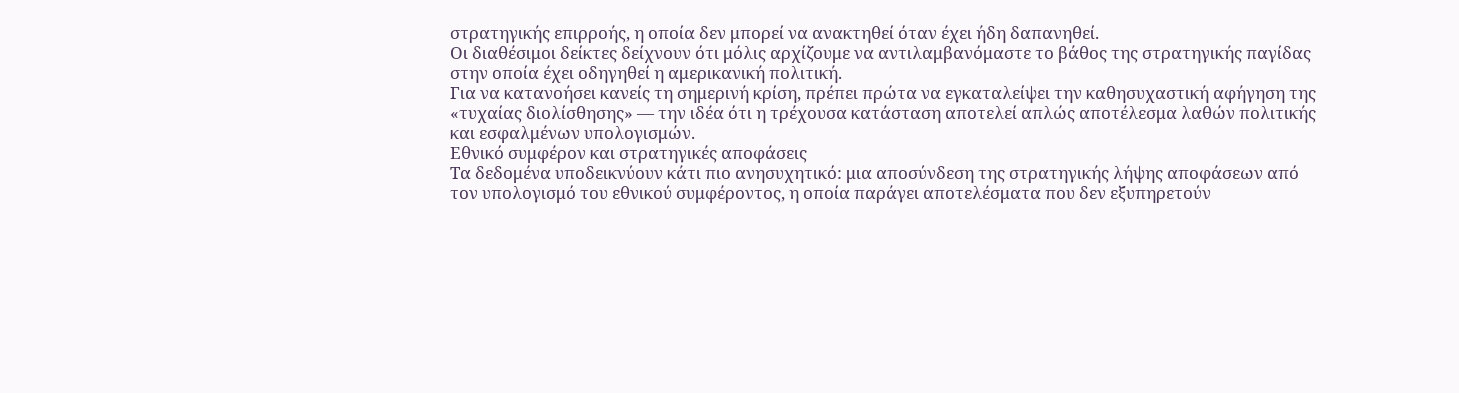στρατηγικής επιρροής, η οποία δεν μπορεί να ανακτηθεί όταν έχει ήδη δαπανηθεί.
Οι διαθέσιμοι δείκτες δείχνουν ότι μόλις αρχίζουμε να αντιλαμβανόμαστε το βάθος της στρατηγικής παγίδας στην οποία έχει οδηγηθεί η αμερικανική πολιτική.
Για να κατανοήσει κανείς τη σημερινή κρίση, πρέπει πρώτα να εγκαταλείψει την καθησυχαστική αφήγηση της «τυχαίας διολίσθησης» — την ιδέα ότι η τρέχουσα κατάσταση αποτελεί απλώς αποτέλεσμα λαθών πολιτικής και εσφαλμένων υπολογισμών.
Εθνικό συμφέρον και στρατηγικές αποφάσεις
Τα δεδομένα υποδεικνύουν κάτι πιο ανησυχητικό: μια αποσύνδεση της στρατηγικής λήψης αποφάσεων από τον υπολογισμό του εθνικού συμφέροντος, η οποία παράγει αποτελέσματα που δεν εξυπηρετούν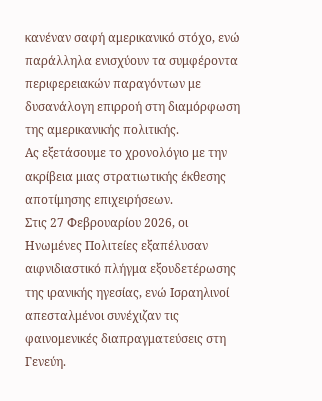κανέναν σαφή αμερικανικό στόχο, ενώ παράλληλα ενισχύουν τα συμφέροντα περιφερειακών παραγόντων με δυσανάλογη επιρροή στη διαμόρφωση της αμερικανικής πολιτικής.
Ας εξετάσουμε το χρονολόγιο με την ακρίβεια μιας στρατιωτικής έκθεσης αποτίμησης επιχειρήσεων.
Στις 27 Φεβρουαρίου 2026, οι Ηνωμένες Πολιτείες εξαπέλυσαν αιφνιδιαστικό πλήγμα εξουδετέρωσης της ιρανικής ηγεσίας, ενώ Ισραηλινοί απεσταλμένοι συνέχιζαν τις φαινομενικές διαπραγματεύσεις στη Γενεύη.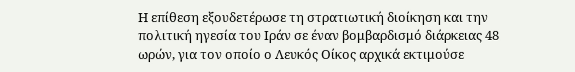Η επίθεση εξουδετέρωσε τη στρατιωτική διοίκηση και την πολιτική ηγεσία του Ιράν σε έναν βομβαρδισμό διάρκειας 48 ωρών, για τον οποίο ο Λευκός Οίκος αρχικά εκτιμούσε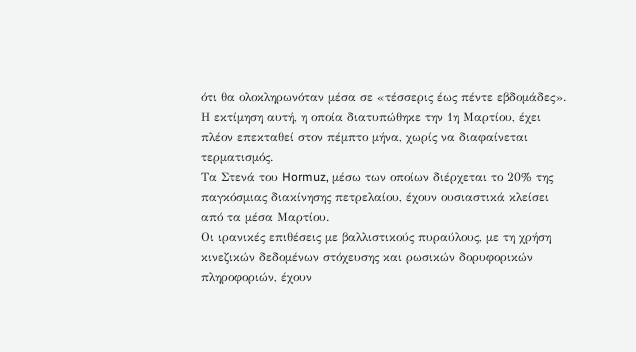ότι θα ολοκληρωνόταν μέσα σε «τέσσερις έως πέντε εβδομάδες».
Η εκτίμηση αυτή, η οποία διατυπώθηκε την 1η Μαρτίου, έχει πλέον επεκταθεί στον πέμπτο μήνα, χωρίς να διαφαίνεται τερματισμός.
Τα Στενά του Hormuz, μέσω των οποίων διέρχεται το 20% της παγκόσμιας διακίνησης πετρελαίου, έχουν ουσιαστικά κλείσει από τα μέσα Μαρτίου.
Οι ιρανικές επιθέσεις με βαλλιστικούς πυραύλους, με τη χρήση κινεζικών δεδομένων στόχευσης και ρωσικών δορυφορικών πληροφοριών, έχουν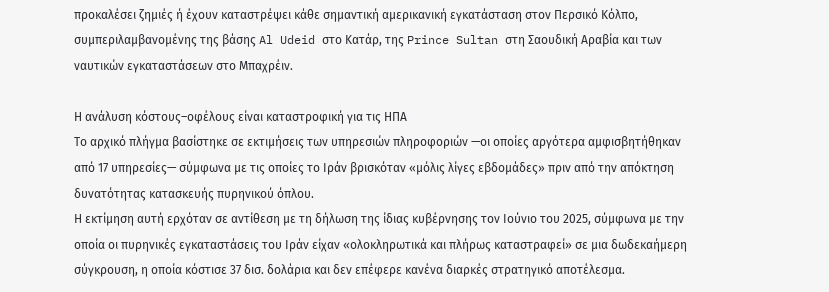προκαλέσει ζημιές ή έχουν καταστρέψει κάθε σημαντική αμερικανική εγκατάσταση στον Περσικό Κόλπο, συμπεριλαμβανομένης της βάσης Al Udeid στο Κατάρ, της Prince Sultan στη Σαουδική Αραβία και των ναυτικών εγκαταστάσεων στο Μπαχρέιν.

Η ανάλυση κόστους–οφέλους είναι καταστροφική για τις ΗΠΑ
Το αρχικό πλήγμα βασίστηκε σε εκτιμήσεις των υπηρεσιών πληροφοριών —οι οποίες αργότερα αμφισβητήθηκαν από 17 υπηρεσίες— σύμφωνα με τις οποίες το Ιράν βρισκόταν «μόλις λίγες εβδομάδες» πριν από την απόκτηση δυνατότητας κατασκευής πυρηνικού όπλου.
Η εκτίμηση αυτή ερχόταν σε αντίθεση με τη δήλωση της ίδιας κυβέρνησης τον Ιούνιο του 2025, σύμφωνα με την οποία οι πυρηνικές εγκαταστάσεις του Ιράν είχαν «ολοκληρωτικά και πλήρως καταστραφεί» σε μια δωδεκαήμερη σύγκρουση, η οποία κόστισε 37 δισ. δολάρια και δεν επέφερε κανένα διαρκές στρατηγικό αποτέλεσμα.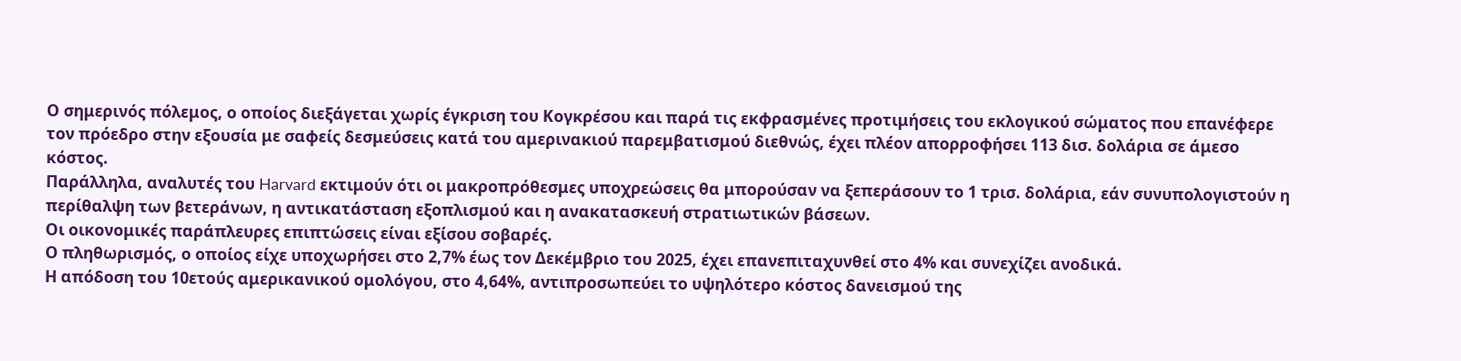Ο σημερινός πόλεμος, ο οποίος διεξάγεται χωρίς έγκριση του Κογκρέσου και παρά τις εκφρασμένες προτιμήσεις του εκλογικού σώματος που επανέφερε τον πρόεδρο στην εξουσία με σαφείς δεσμεύσεις κατά του αμερινακιού παρεμβατισμού διεθνώς, έχει πλέον απορροφήσει 113 δισ. δολάρια σε άμεσο κόστος.
Παράλληλα, αναλυτές του Harvard εκτιμούν ότι οι μακροπρόθεσμες υποχρεώσεις θα μπορούσαν να ξεπεράσουν το 1 τρισ. δολάρια, εάν συνυπολογιστούν η περίθαλψη των βετεράνων, η αντικατάσταση εξοπλισμού και η ανακατασκευή στρατιωτικών βάσεων.
Οι οικονομικές παράπλευρες επιπτώσεις είναι εξίσου σοβαρές.
Ο πληθωρισμός, ο οποίος είχε υποχωρήσει στο 2,7% έως τον Δεκέμβριο του 2025, έχει επανεπιταχυνθεί στο 4% και συνεχίζει ανοδικά.
Η απόδοση του 10ετούς αμερικανικού ομολόγου, στο 4,64%, αντιπροσωπεύει το υψηλότερο κόστος δανεισμού της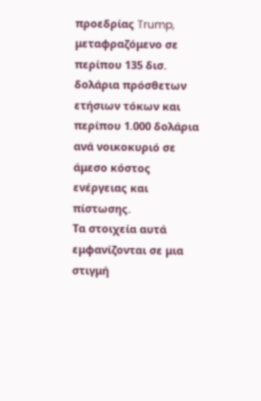προεδρίας Trump, μεταφραζόμενο σε περίπου 135 δισ. δολάρια πρόσθετων ετήσιων τόκων και περίπου 1.000 δολάρια ανά νοικοκυριό σε άμεσο κόστος ενέργειας και πίστωσης.
Τα στοιχεία αυτά εμφανίζονται σε μια στιγμή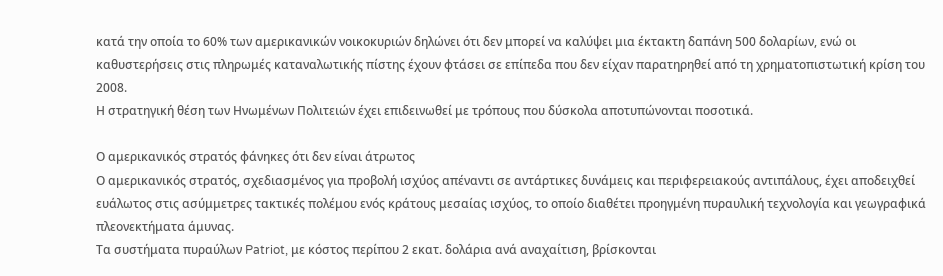κατά την οποία το 60% των αμερικανικών νοικοκυριών δηλώνει ότι δεν μπορεί να καλύψει μια έκτακτη δαπάνη 500 δολαρίων, ενώ οι καθυστερήσεις στις πληρωμές καταναλωτικής πίστης έχουν φτάσει σε επίπεδα που δεν είχαν παρατηρηθεί από τη χρηματοπιστωτική κρίση του 2008.
Η στρατηγική θέση των Ηνωμένων Πολιτειών έχει επιδεινωθεί με τρόπους που δύσκολα αποτυπώνονται ποσοτικά.

Ο αμερικανικός στρατός φάνηκες ότι δεν είναι άτρωτος
Ο αμερικανικός στρατός, σχεδιασμένος για προβολή ισχύος απέναντι σε αντάρτικες δυνάμεις και περιφερειακούς αντιπάλους, έχει αποδειχθεί ευάλωτος στις ασύμμετρες τακτικές πολέμου ενός κράτους μεσαίας ισχύος, το οποίο διαθέτει προηγμένη πυραυλική τεχνολογία και γεωγραφικά πλεονεκτήματα άμυνας.
Τα συστήματα πυραύλων Patriot, με κόστος περίπου 2 εκατ. δολάρια ανά αναχαίτιση, βρίσκονται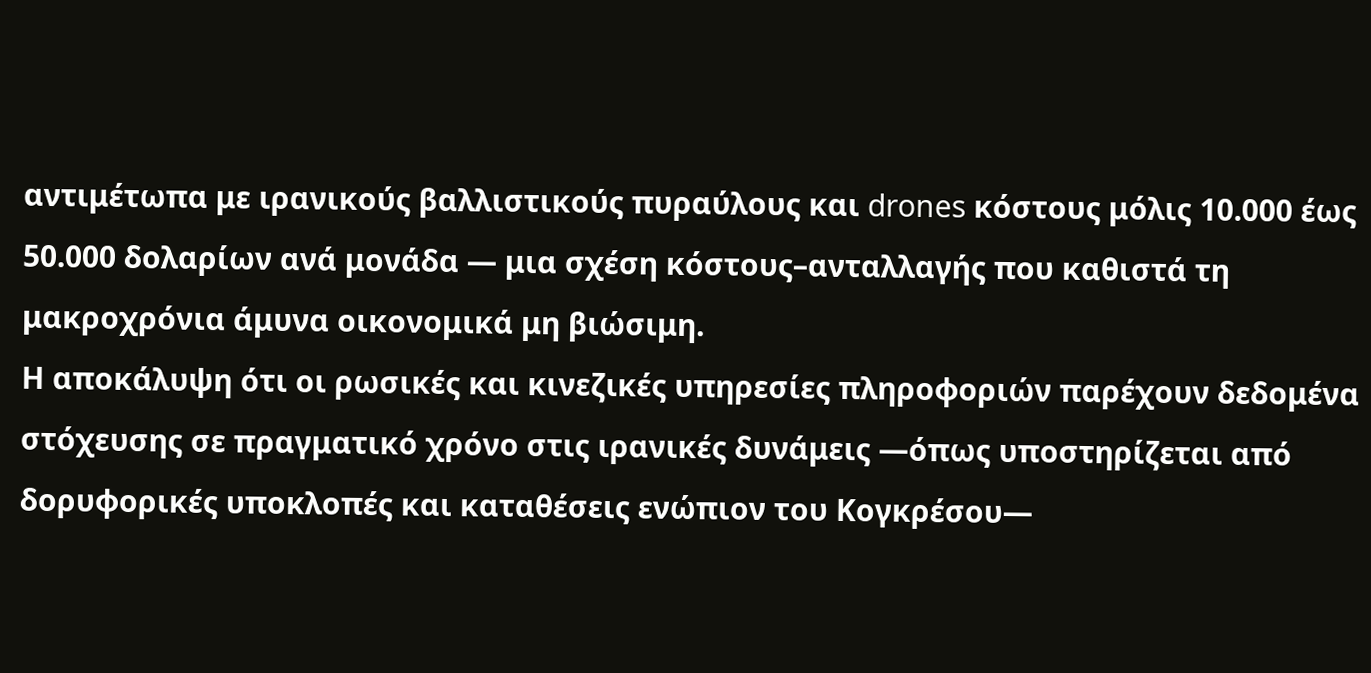αντιμέτωπα με ιρανικούς βαλλιστικούς πυραύλους και drones κόστους μόλις 10.000 έως 50.000 δολαρίων ανά μονάδα — μια σχέση κόστους–ανταλλαγής που καθιστά τη μακροχρόνια άμυνα οικονομικά μη βιώσιμη.
Η αποκάλυψη ότι οι ρωσικές και κινεζικές υπηρεσίες πληροφοριών παρέχουν δεδομένα στόχευσης σε πραγματικό χρόνο στις ιρανικές δυνάμεις —όπως υποστηρίζεται από δορυφορικές υποκλοπές και καταθέσεις ενώπιον του Κογκρέσου—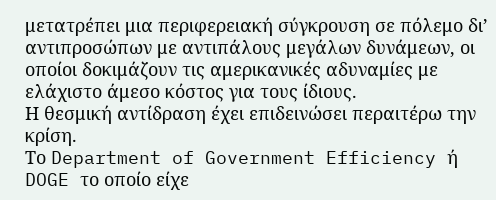μετατρέπει μια περιφερειακή σύγκρουση σε πόλεμο δι’ αντιπροσώπων με αντιπάλους μεγάλων δυνάμεων, οι οποίοι δοκιμάζουν τις αμερικανικές αδυναμίες με ελάχιστο άμεσο κόστος για τους ίδιους.
Η θεσμική αντίδραση έχει επιδεινώσει περαιτέρω την κρίση.
Το Department of Government Efficiency ή DOGE το οποίο είχε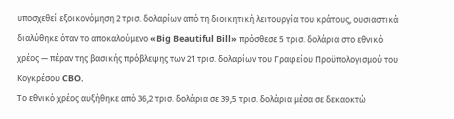υποσχεθεί εξοικονόμηση 2 τρισ. δολαρίων από τη διοικητική λειτουργία του κράτους, ουσιαστικά διαλύθηκε όταν το αποκαλούμενο «Big Beautiful Bill» πρόσθεσε 5 τρισ. δολάρια στο εθνικό χρέος — πέραν της βασικής πρόβλεψης των 21 τρισ. δολαρίων του Γραφείου Προϋπολογισμού του Κογκρέσου CBO.
Το εθνικό χρέος αυξήθηκε από 36,2 τρισ. δολάρια σε 39,5 τρισ. δολάρια μέσα σε δεκαοκτώ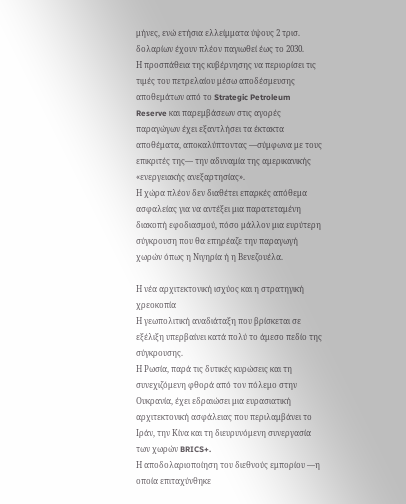μήνες, ενώ ετήσια ελλείμματα ύψους 2 τρισ. δολαρίων έχουν πλέον παγιωθεί έως το 2030.
Η προσπάθεια της κυβέρνησης να περιορίσει τις τιμές του πετρελαίου μέσω αποδέσμευσης αποθεμάτων από το Strategic Petroleum Reserve και παρεμβάσεων στις αγορές παραγώγων έχει εξαντλήσει τα έκτακτα αποθέματα, αποκαλύπτοντας —σύμφωνα με τους επικριτές της— την αδυναμία της αμερικανικής «ενεργειακής ανεξαρτησίας».
Η χώρα πλέον δεν διαθέτει επαρκές απόθεμα ασφαλείας για να αντέξει μια παρατεταμένη διακοπή εφοδιασμού, πόσο μάλλον μια ευρύτερη σύγκρουση που θα επηρέαζε την παραγωγή χωρών όπως η Νιγηρία ή η Βενεζουέλα.

Η νέα αρχιτεκτονική ισχύος και η στρατηγική χρεοκοπία
Η γεωπολιτική αναδιάταξη που βρίσκεται σε εξέλιξη υπερβαίνει κατά πολύ το άμεσο πεδίο της σύγκρουσης.
Η Ρωσία, παρά τις δυτικές κυρώσεις και τη συνεχιζόμενη φθορά από τον πόλεμο στην Ουκρανία, έχει εδραιώσει μια ευρασιατική αρχιτεκτονική ασφάλειας που περιλαμβάνει το Ιράν, την Κίνα και τη διευρυνόμενη συνεργασία των χωρών BRICS+.
Η αποδολαριοποίηση του διεθνούς εμπορίου —η οποία επιταχύνθηκε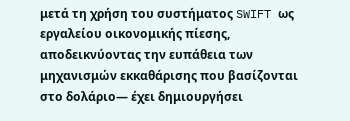μετά τη χρήση του συστήματος SWIFT ως εργαλείου οικονομικής πίεσης, αποδεικνύοντας την ευπάθεια των μηχανισμών εκκαθάρισης που βασίζονται στο δολάριο— έχει δημιουργήσει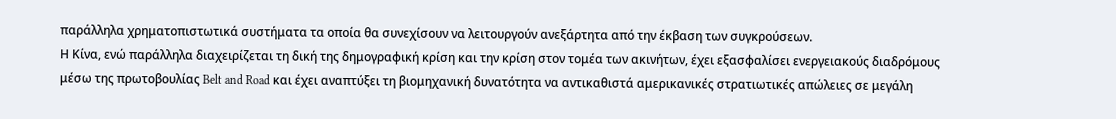παράλληλα χρηματοπιστωτικά συστήματα τα οποία θα συνεχίσουν να λειτουργούν ανεξάρτητα από την έκβαση των συγκρούσεων.
Η Κίνα, ενώ παράλληλα διαχειρίζεται τη δική της δημογραφική κρίση και την κρίση στον τομέα των ακινήτων, έχει εξασφαλίσει ενεργειακούς διαδρόμους μέσω της πρωτοβουλίας Belt and Road και έχει αναπτύξει τη βιομηχανική δυνατότητα να αντικαθιστά αμερικανικές στρατιωτικές απώλειες σε μεγάλη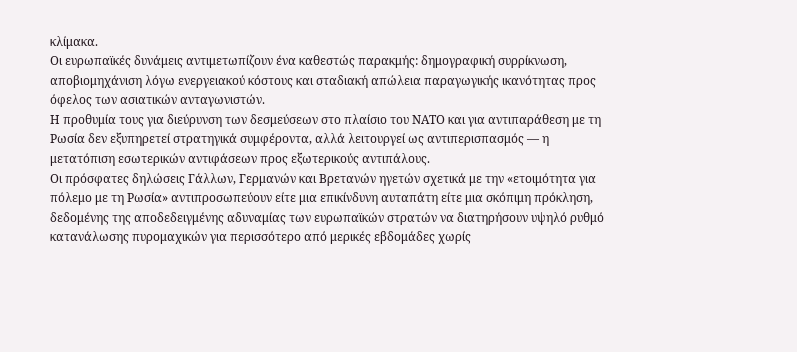κλίμακα.
Οι ευρωπαϊκές δυνάμεις αντιμετωπίζουν ένα καθεστώς παρακμής: δημογραφική συρρίκνωση, αποβιομηχάνιση λόγω ενεργειακού κόστους και σταδιακή απώλεια παραγωγικής ικανότητας προς όφελος των ασιατικών ανταγωνιστών.
Η προθυμία τους για διεύρυνση των δεσμεύσεων στο πλαίσιο του ΝΑΤΟ και για αντιπαράθεση με τη Ρωσία δεν εξυπηρετεί στρατηγικά συμφέροντα, αλλά λειτουργεί ως αντιπερισπασμός — η μετατόπιση εσωτερικών αντιφάσεων προς εξωτερικούς αντιπάλους.
Οι πρόσφατες δηλώσεις Γάλλων, Γερμανών και Βρετανών ηγετών σχετικά με την «ετοιμότητα για πόλεμο με τη Ρωσία» αντιπροσωπεύουν είτε μια επικίνδυνη αυταπάτη είτε μια σκόπιμη πρόκληση, δεδομένης της αποδεδειγμένης αδυναμίας των ευρωπαϊκών στρατών να διατηρήσουν υψηλό ρυθμό κατανάλωσης πυρομαχικών για περισσότερο από μερικές εβδομάδες χωρίς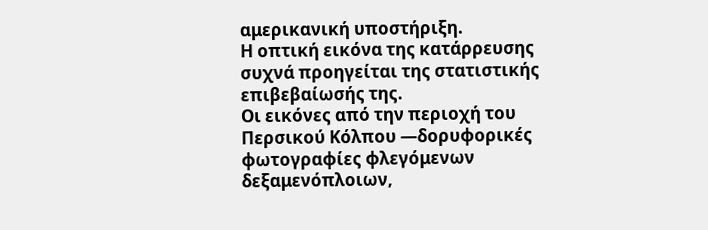αμερικανική υποστήριξη.
Η οπτική εικόνα της κατάρρευσης συχνά προηγείται της στατιστικής επιβεβαίωσής της.
Οι εικόνες από την περιοχή του Περσικού Κόλπου —δορυφορικές φωτογραφίες φλεγόμενων δεξαμενόπλοιων,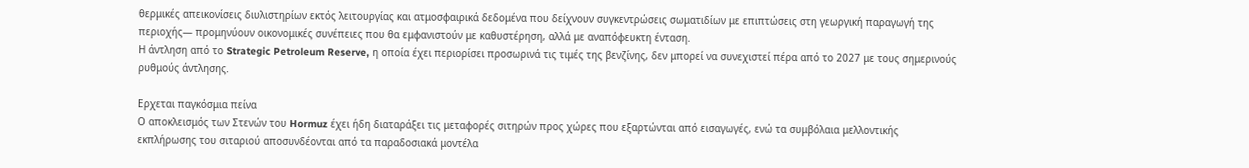θερμικές απεικονίσεις διυλιστηρίων εκτός λειτουργίας και ατμοσφαιρικά δεδομένα που δείχνουν συγκεντρώσεις σωματιδίων με επιπτώσεις στη γεωργική παραγωγή της περιοχής— προμηνύουν οικονομικές συνέπειες που θα εμφανιστούν με καθυστέρηση, αλλά με αναπόφευκτη ένταση.
Η άντληση από το Strategic Petroleum Reserve, η οποία έχει περιορίσει προσωρινά τις τιμές της βενζίνης, δεν μπορεί να συνεχιστεί πέρα από το 2027 με τους σημερινούς ρυθμούς άντλησης.

Ερχεται παγκόσμια πείνα
Ο αποκλεισμός των Στενών του Hormuz έχει ήδη διαταράξει τις μεταφορές σιτηρών προς χώρες που εξαρτώνται από εισαγωγές, ενώ τα συμβόλαια μελλοντικής εκπλήρωσης του σιταριού αποσυνδέονται από τα παραδοσιακά μοντέλα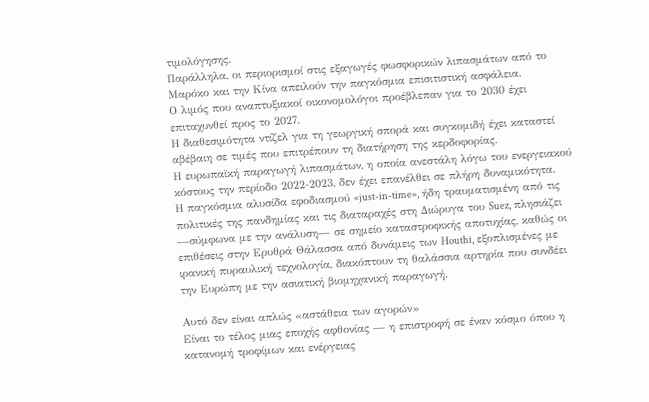τιμολόγησης.
Παράλληλα, οι περιορισμοί στις εξαγωγές φωσφορικών λιπασμάτων από το Μαρόκο και την Κίνα απειλούν την παγκόσμια επισιτιστική ασφάλεια.
Ο λιμός που αναπτυξιακοί οικονομολόγοι προέβλεπαν για το 2030 έχει επιταχυνθεί προς το 2027.
Η διαθεσιμότητα ντίζελ για τη γεωργική σπορά και συγκομιδή έχει καταστεί αβέβαιη σε τιμές που επιτρέπουν τη διατήρηση της κερδοφορίας.
Η ευρωπαϊκή παραγωγή λιπασμάτων, η οποία ανεστάλη λόγω του ενεργειακού κόστους την περίοδο 2022-2023, δεν έχει επανέλθει σε πλήρη δυναμικότητα.
Η παγκόσμια αλυσίδα εφοδιασμού «just-in-time», ήδη τραυματισμένη από τις πολιτικές της πανδημίας και τις διαταραχές στη Διώρυγα του Suez, πλησιάζει —σύμφωνα με την ανάλυση— σε σημείο καταστροφικής αποτυχίας, καθώς οι επιθέσεις στην Ερυθρά Θάλασσα από δυνάμεις των Ηouthi, εξοπλισμένες με ιρανική πυραυλική τεχνολογία, διακόπτουν τη θαλάσσια αρτηρία που συνδέει την Ευρώπη με την ασιατική βιομηχανική παραγωγή.

Αυτό δεν είναι απλώς «αστάθεια των αγορών»
Είναι το τέλος μιας εποχής αφθονίας — η επιστροφή σε έναν κόσμο όπου η κατανομή τροφίμων και ενέργειας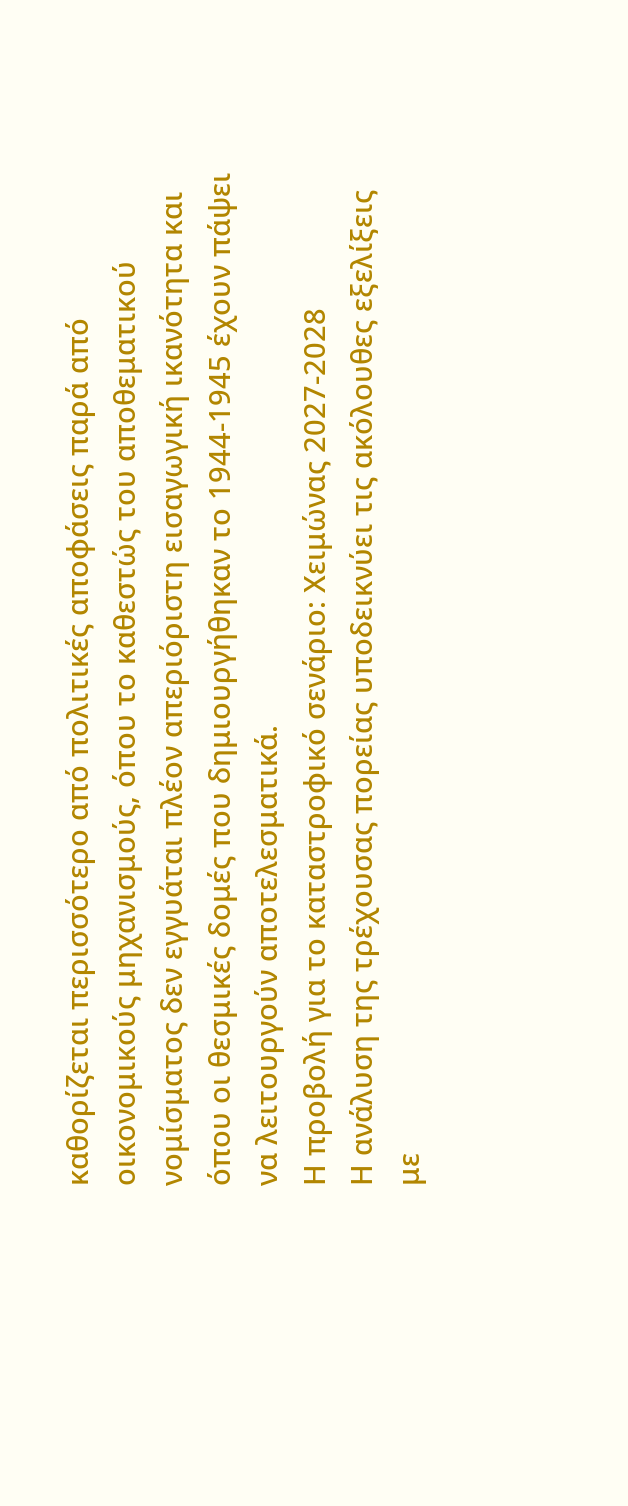καθορίζεται περισσότερο από πολιτικές αποφάσεις παρά από οικονομικούς μηχανισμούς, όπου το καθεστώς του αποθεματικού νομίσματος δεν εγγυάται πλέον απεριόριστη εισαγωγική ικανότητα και όπου οι θεσμικές δομές που δημιουργήθηκαν το 1944-1945 έχουν πάψει να λειτουργούν αποτελεσματικά.
Η προβολή για το καταστροφικό σενάριο: Χειμώνας 2027-2028
Η ανάλυση της τρέχουσας πορείας υποδεικνύει τις ακόλουθες εξελίξεις με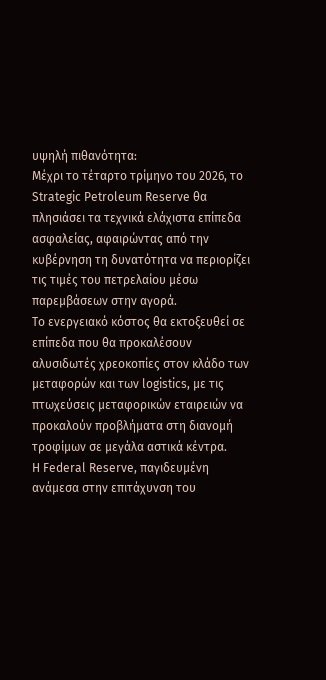υψηλή πιθανότητα:
Μέχρι το τέταρτο τρίμηνο του 2026, το Strategic Petroleum Reserve θα πλησιάσει τα τεχνικά ελάχιστα επίπεδα ασφαλείας, αφαιρώντας από την κυβέρνηση τη δυνατότητα να περιορίζει τις τιμές του πετρελαίου μέσω παρεμβάσεων στην αγορά.
Το ενεργειακό κόστος θα εκτοξευθεί σε επίπεδα που θα προκαλέσουν αλυσιδωτές χρεοκοπίες στον κλάδο των μεταφορών και των logistics, με τις πτωχεύσεις μεταφορικών εταιρειών να προκαλούν προβλήματα στη διανομή τροφίμων σε μεγάλα αστικά κέντρα.
Η Federal Reserve, παγιδευμένη ανάμεσα στην επιτάχυνση του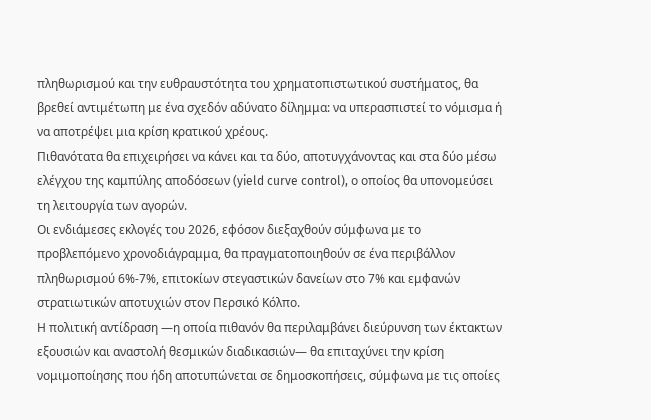πληθωρισμού και την ευθραυστότητα του χρηματοπιστωτικού συστήματος, θα βρεθεί αντιμέτωπη με ένα σχεδόν αδύνατο δίλημμα: να υπερασπιστεί το νόμισμα ή να αποτρέψει μια κρίση κρατικού χρέους.
Πιθανότατα θα επιχειρήσει να κάνει και τα δύο, αποτυγχάνοντας και στα δύο μέσω ελέγχου της καμπύλης αποδόσεων (yield curve control), ο οποίος θα υπονομεύσει τη λειτουργία των αγορών.
Οι ενδιάμεσες εκλογές του 2026, εφόσον διεξαχθούν σύμφωνα με το προβλεπόμενο χρονοδιάγραμμα, θα πραγματοποιηθούν σε ένα περιβάλλον πληθωρισμού 6%-7%, επιτοκίων στεγαστικών δανείων στο 7% και εμφανών στρατιωτικών αποτυχιών στον Περσικό Κόλπο.
Η πολιτική αντίδραση —η οποία πιθανόν θα περιλαμβάνει διεύρυνση των έκτακτων εξουσιών και αναστολή θεσμικών διαδικασιών— θα επιταχύνει την κρίση νομιμοποίησης που ήδη αποτυπώνεται σε δημοσκοπήσεις, σύμφωνα με τις οποίες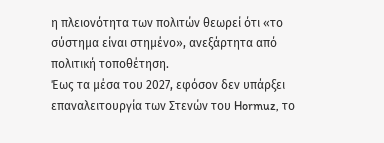η πλειονότητα των πολιτών θεωρεί ότι «το σύστημα είναι στημένο», ανεξάρτητα από πολιτική τοποθέτηση.
Έως τα μέσα του 2027, εφόσον δεν υπάρξει επαναλειτουργία των Στενών του Hormuz, το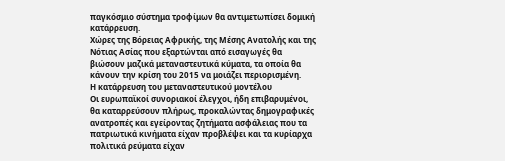παγκόσμιο σύστημα τροφίμων θα αντιμετωπίσει δομική κατάρρευση.
Χώρες της Βόρειας Αφρικής, της Μέσης Ανατολής και της Νότιας Ασίας που εξαρτώνται από εισαγωγές θα βιώσουν μαζικά μεταναστευτικά κύματα, τα οποία θα κάνουν την κρίση του 2015 να μοιάζει περιορισμένη.
Η κατάρρευση του μεταναστευτικού μοντέλου
Οι ευρωπαϊκοί συνοριακοί έλεγχοι, ήδη επιβαρυμένοι, θα καταρρεύσουν πλήρως, προκαλώντας δημογραφικές ανατροπές και εγείροντας ζητήματα ασφάλειας που τα πατριωτικά κινήματα είχαν προβλέψει και τα κυρίαρχα πολιτικά ρεύματα είχαν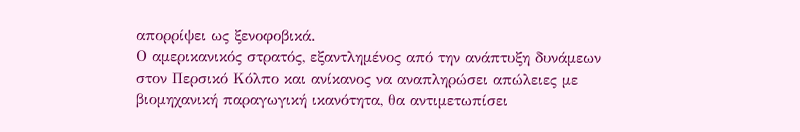απορρίψει ως ξενοφοβικά.
Ο αμερικανικός στρατός, εξαντλημένος από την ανάπτυξη δυνάμεων στον Περσικό Κόλπο και ανίκανος να αναπληρώσει απώλειες με βιομηχανική παραγωγική ικανότητα, θα αντιμετωπίσει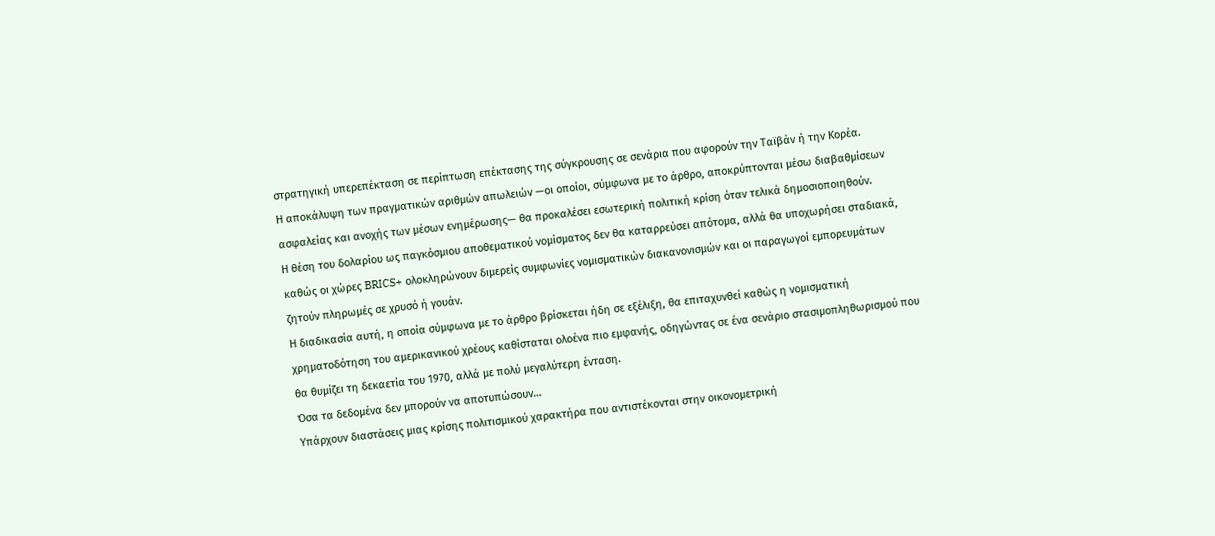στρατηγική υπερεπέκταση σε περίπτωση επέκτασης της σύγκρουσης σε σενάρια που αφορούν την Ταϊβάν ή την Κορέα.
Η αποκάλυψη των πραγματικών αριθμών απωλειών —οι οποίοι, σύμφωνα με το άρθρο, αποκρύπτονται μέσω διαβαθμίσεων ασφαλείας και ανοχής των μέσων ενημέρωσης— θα προκαλέσει εσωτερική πολιτική κρίση όταν τελικά δημοσιοποιηθούν.
Η θέση του δολαρίου ως παγκόσμιου αποθεματικού νομίσματος δεν θα καταρρεύσει απότομα, αλλά θα υποχωρήσει σταδιακά, καθώς οι χώρες BRICS+ ολοκληρώνουν διμερείς συμφωνίες νομισματικών διακανονισμών και οι παραγωγοί εμπορευμάτων ζητούν πληρωμές σε χρυσό ή γουάν.
Η διαδικασία αυτή, η οποία σύμφωνα με το άρθρο βρίσκεται ήδη σε εξέλιξη, θα επιταχυνθεί καθώς η νομισματική χρηματοδότηση του αμερικανικού χρέους καθίσταται ολοένα πιο εμφανής, οδηγώντας σε ένα σενάριο στασιμοπληθωρισμού που θα θυμίζει τη δεκαετία του 1970, αλλά με πολύ μεγαλύτερη ένταση.
Όσα τα δεδομένα δεν μπορούν να αποτυπώσουν…
Υπάρχουν διαστάσεις μιας κρίσης πολιτισμικού χαρακτήρα που αντιστέκονται στην οικονομετρική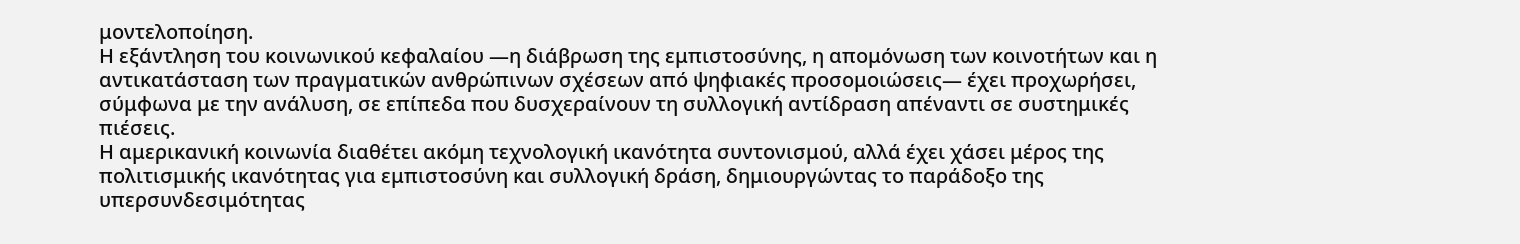μοντελοποίηση.
Η εξάντληση του κοινωνικού κεφαλαίου —η διάβρωση της εμπιστοσύνης, η απομόνωση των κοινοτήτων και η αντικατάσταση των πραγματικών ανθρώπινων σχέσεων από ψηφιακές προσομοιώσεις— έχει προχωρήσει, σύμφωνα με την ανάλυση, σε επίπεδα που δυσχεραίνουν τη συλλογική αντίδραση απέναντι σε συστημικές πιέσεις.
Η αμερικανική κοινωνία διαθέτει ακόμη τεχνολογική ικανότητα συντονισμού, αλλά έχει χάσει μέρος της πολιτισμικής ικανότητας για εμπιστοσύνη και συλλογική δράση, δημιουργώντας το παράδοξο της υπερσυνδεσιμότητας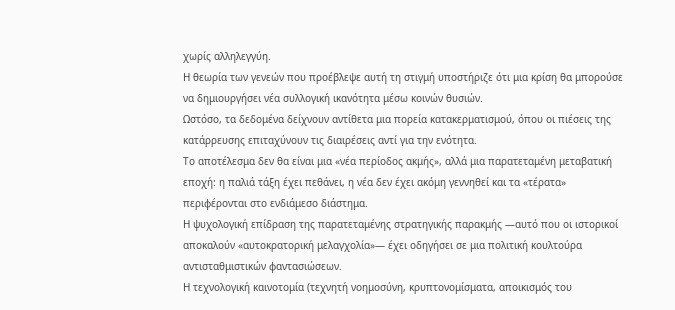χωρίς αλληλεγγύη.
Η θεωρία των γενεών που προέβλεψε αυτή τη στιγμή υποστήριζε ότι μια κρίση θα μπορούσε να δημιουργήσει νέα συλλογική ικανότητα μέσω κοινών θυσιών.
Ωστόσο, τα δεδομένα δείχνουν αντίθετα μια πορεία κατακερματισμού, όπου οι πιέσεις της κατάρρευσης επιταχύνουν τις διαιρέσεις αντί για την ενότητα.
Το αποτέλεσμα δεν θα είναι μια «νέα περίοδος ακμής», αλλά μια παρατεταμένη μεταβατική εποχή: η παλιά τάξη έχει πεθάνει, η νέα δεν έχει ακόμη γεννηθεί και τα «τέρατα» περιφέρονται στο ενδιάμεσο διάστημα.
Η ψυχολογική επίδραση της παρατεταμένης στρατηγικής παρακμής —αυτό που οι ιστορικοί αποκαλούν «αυτοκρατορική μελαγχολία»— έχει οδηγήσει σε μια πολιτική κουλτούρα αντισταθμιστικών φαντασιώσεων.
Η τεχνολογική καινοτομία (τεχνητή νοημοσύνη, κρυπτονομίσματα, αποικισμός του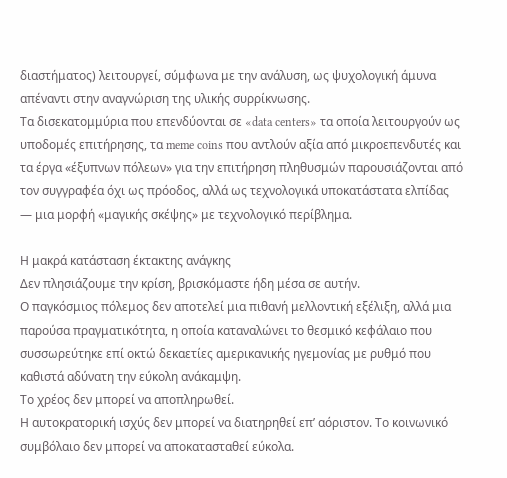διαστήματος) λειτουργεί, σύμφωνα με την ανάλυση, ως ψυχολογική άμυνα απέναντι στην αναγνώριση της υλικής συρρίκνωσης.
Τα δισεκατομμύρια που επενδύονται σε «data centers» τα οποία λειτουργούν ως υποδομές επιτήρησης, τα meme coins που αντλούν αξία από μικροεπενδυτές και τα έργα «έξυπνων πόλεων» για την επιτήρηση πληθυσμών παρουσιάζονται από τον συγγραφέα όχι ως πρόοδος, αλλά ως τεχνολογικά υποκατάστατα ελπίδας — μια μορφή «μαγικής σκέψης» με τεχνολογικό περίβλημα.

Η μακρά κατάσταση έκτακτης ανάγκης
Δεν πλησιάζουμε την κρίση, βρισκόμαστε ήδη μέσα σε αυτήν.
Ο παγκόσμιος πόλεμος δεν αποτελεί μια πιθανή μελλοντική εξέλιξη, αλλά μια παρούσα πραγματικότητα, η οποία καταναλώνει το θεσμικό κεφάλαιο που συσσωρεύτηκε επί οκτώ δεκαετίες αμερικανικής ηγεμονίας με ρυθμό που καθιστά αδύνατη την εύκολη ανάκαμψη.
Το χρέος δεν μπορεί να αποπληρωθεί.
Η αυτοκρατορική ισχύς δεν μπορεί να διατηρηθεί επ’ αόριστον. Το κοινωνικό συμβόλαιο δεν μπορεί να αποκατασταθεί εύκολα.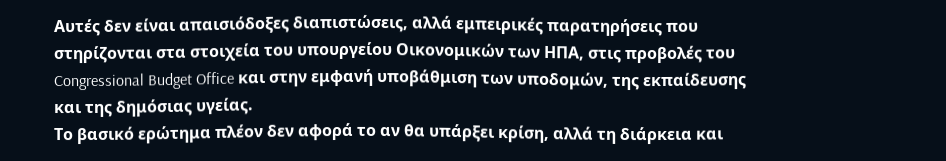Αυτές δεν είναι απαισιόδοξες διαπιστώσεις, αλλά εμπειρικές παρατηρήσεις που στηρίζονται στα στοιχεία του υπουργείου Οικονομικών των ΗΠΑ, στις προβολές του Congressional Budget Office και στην εμφανή υποβάθμιση των υποδομών, της εκπαίδευσης και της δημόσιας υγείας.
Το βασικό ερώτημα πλέον δεν αφορά το αν θα υπάρξει κρίση, αλλά τη διάρκεια και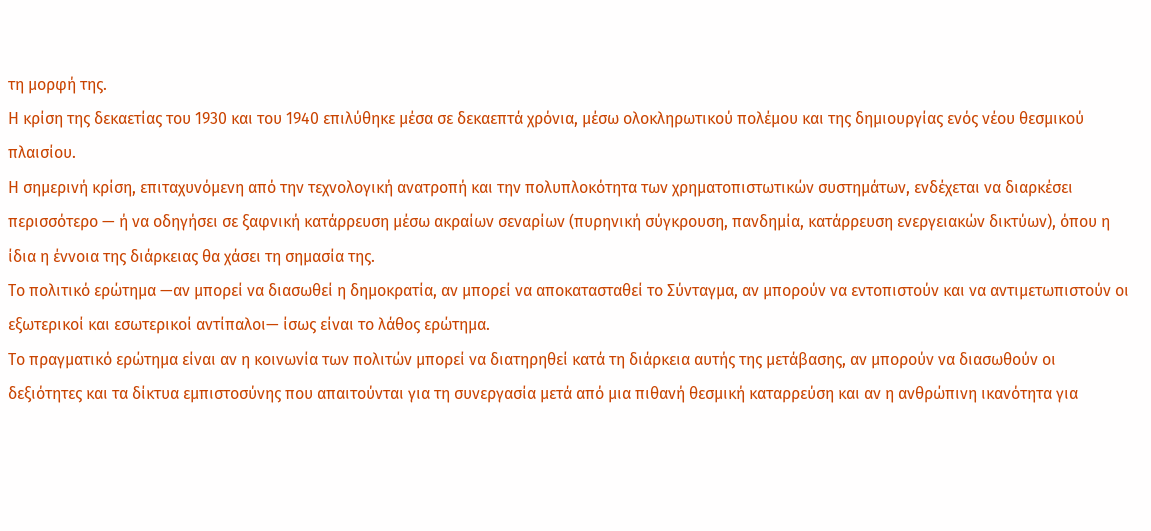τη μορφή της.
Η κρίση της δεκαετίας του 1930 και του 1940 επιλύθηκε μέσα σε δεκαεπτά χρόνια, μέσω ολοκληρωτικού πολέμου και της δημιουργίας ενός νέου θεσμικού πλαισίου.
Η σημερινή κρίση, επιταχυνόμενη από την τεχνολογική ανατροπή και την πολυπλοκότητα των χρηματοπιστωτικών συστημάτων, ενδέχεται να διαρκέσει περισσότερο — ή να οδηγήσει σε ξαφνική κατάρρευση μέσω ακραίων σεναρίων (πυρηνική σύγκρουση, πανδημία, κατάρρευση ενεργειακών δικτύων), όπου η ίδια η έννοια της διάρκειας θα χάσει τη σημασία της.
Το πολιτικό ερώτημα —αν μπορεί να διασωθεί η δημοκρατία, αν μπορεί να αποκατασταθεί το Σύνταγμα, αν μπορούν να εντοπιστούν και να αντιμετωπιστούν οι εξωτερικοί και εσωτερικοί αντίπαλοι— ίσως είναι το λάθος ερώτημα.
Το πραγματικό ερώτημα είναι αν η κοινωνία των πολιτών μπορεί να διατηρηθεί κατά τη διάρκεια αυτής της μετάβασης, αν μπορούν να διασωθούν οι δεξιότητες και τα δίκτυα εμπιστοσύνης που απαιτούνται για τη συνεργασία μετά από μια πιθανή θεσμική καταρρεύση και αν η ανθρώπινη ικανότητα για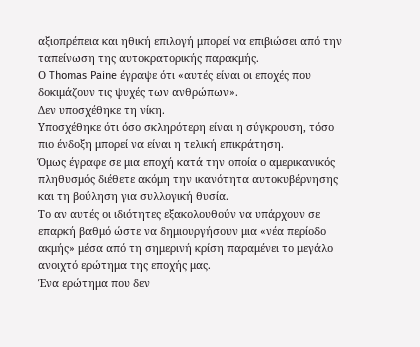αξιοπρέπεια και ηθική επιλογή μπορεί να επιβιώσει από την ταπείνωση της αυτοκρατορικής παρακμής.
Ο Thomas Paine έγραψε ότι «αυτές είναι οι εποχές που δοκιμάζουν τις ψυχές των ανθρώπων».
Δεν υποσχέθηκε τη νίκη.
Υποσχέθηκε ότι όσο σκληρότερη είναι η σύγκρουση, τόσο πιο ένδοξη μπορεί να είναι η τελική επικράτηση.
Όμως έγραφε σε μια εποχή κατά την οποία ο αμερικανικός πληθυσμός διέθετε ακόμη την ικανότητα αυτοκυβέρνησης και τη βούληση για συλλογική θυσία.
Το αν αυτές οι ιδιότητες εξακολουθούν να υπάρχουν σε επαρκή βαθμό ώστε να δημιουργήσουν μια «νέα περίοδο ακμής» μέσα από τη σημερινή κρίση παραμένει το μεγάλο ανοιχτό ερώτημα της εποχής μας.
Ένα ερώτημα που δεν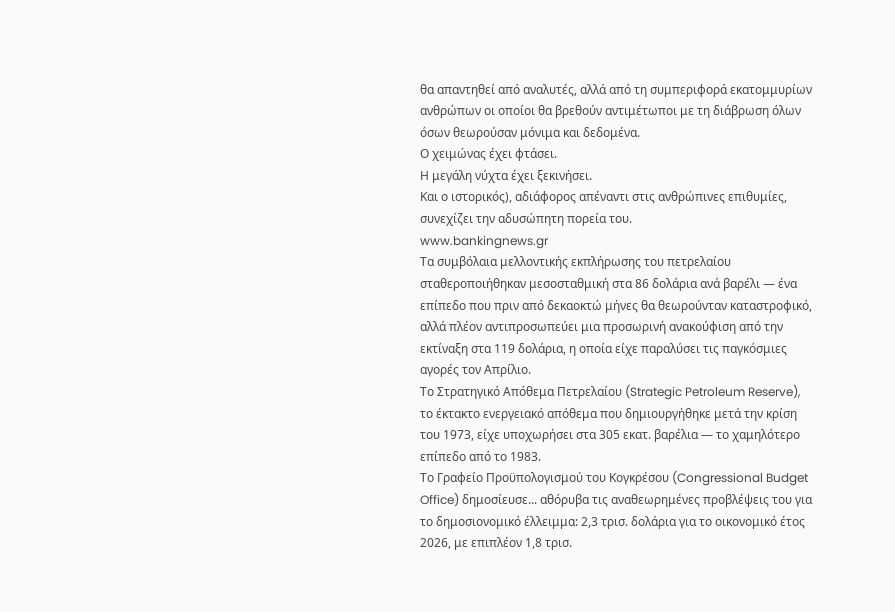θα απαντηθεί από αναλυτές, αλλά από τη συμπεριφορά εκατομμυρίων ανθρώπων οι οποίοι θα βρεθούν αντιμέτωποι με τη διάβρωση όλων όσων θεωρούσαν μόνιμα και δεδομένα.
Ο χειμώνας έχει φτάσει.
Η μεγάλη νύχτα έχει ξεκινήσει.
Και ο ιστορικός), αδιάφορος απέναντι στις ανθρώπινες επιθυμίες, συνεχίζει την αδυσώπητη πορεία του.
www.bankingnews.gr
Τα συμβόλαια μελλοντικής εκπλήρωσης του πετρελαίου σταθεροποιήθηκαν μεσοσταθμική στα 86 δολάρια ανά βαρέλι — ένα επίπεδο που πριν από δεκαοκτώ μήνες θα θεωρούνταν καταστροφικό, αλλά πλέον αντιπροσωπεύει μια προσωρινή ανακούφιση από την εκτίναξη στα 119 δολάρια, η οποία είχε παραλύσει τις παγκόσμιες αγορές τον Απρίλιο.
Το Στρατηγικό Απόθεμα Πετρελαίου (Strategic Petroleum Reserve), το έκτακτο ενεργειακό απόθεμα που δημιουργήθηκε μετά την κρίση του 1973, είχε υποχωρήσει στα 305 εκατ. βαρέλια — το χαμηλότερο επίπεδο από το 1983.
Το Γραφείο Προϋπολογισμού του Κογκρέσου (Congressional Budget Office) δημοσίευσε... αθόρυβα τις αναθεωρημένες προβλέψεις του για το δημοσιονομικό έλλειμμα: 2,3 τρισ. δολάρια για το οικονομικό έτος 2026, με επιπλέον 1,8 τρισ.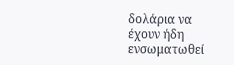δολάρια να έχουν ήδη ενσωματωθεί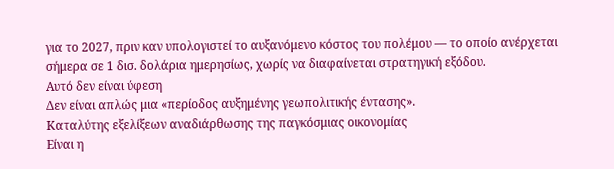για το 2027, πριν καν υπολογιστεί το αυξανόμενο κόστος του πολέμου — το οποίο ανέρχεται σήμερα σε 1 δισ. δολάρια ημερησίως, χωρίς να διαφαίνεται στρατηγική εξόδου.
Αυτό δεν είναι ύφεση
Δεν είναι απλώς μια «περίοδος αυξημένης γεωπολιτικής έντασης».
Καταλύτης εξελίξεων αναδιάρθωσης της παγκόσμιας οικονομίας
Είναι η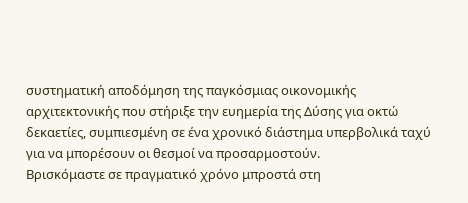συστηματική αποδόμηση της παγκόσμιας οικονομικής αρχιτεκτονικής που στήριξε την ευημερία της Δύσης για οκτώ δεκαετίες, συμπιεσμένη σε ένα χρονικό διάστημα υπερβολικά ταχύ για να μπορέσουν οι θεσμοί να προσαρμοστούν.
Βρισκόμαστε σε πραγματικό χρόνο μπροστά στη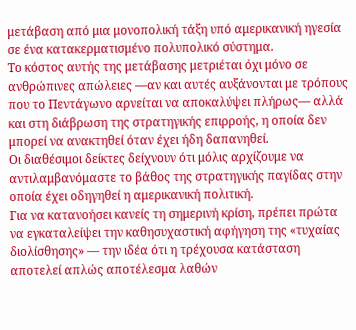μετάβαση από μια μονοπολική τάξη υπό αμερικανική ηγεσία σε ένα κατακερματισμένο πολυπολικό σύστημα.
Το κόστος αυτής της μετάβασης μετριέται όχι μόνο σε ανθρώπινες απώλειες —αν και αυτές αυξάνονται με τρόπους που το Πεντάγωνο αρνείται να αποκαλύψει πλήρως— αλλά και στη διάβρωση της στρατηγικής επιρροής, η οποία δεν μπορεί να ανακτηθεί όταν έχει ήδη δαπανηθεί.
Οι διαθέσιμοι δείκτες δείχνουν ότι μόλις αρχίζουμε να αντιλαμβανόμαστε το βάθος της στρατηγικής παγίδας στην οποία έχει οδηγηθεί η αμερικανική πολιτική.
Για να κατανοήσει κανείς τη σημερινή κρίση, πρέπει πρώτα να εγκαταλείψει την καθησυχαστική αφήγηση της «τυχαίας διολίσθησης» — την ιδέα ότι η τρέχουσα κατάσταση αποτελεί απλώς αποτέλεσμα λαθών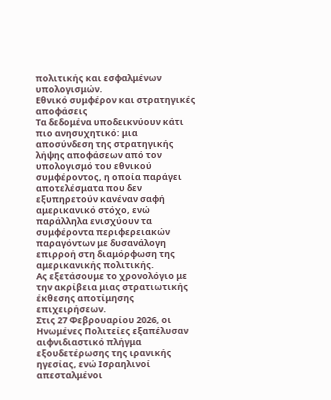πολιτικής και εσφαλμένων υπολογισμών.
Εθνικό συμφέρον και στρατηγικές αποφάσεις
Τα δεδομένα υποδεικνύουν κάτι πιο ανησυχητικό: μια αποσύνδεση της στρατηγικής λήψης αποφάσεων από τον υπολογισμό του εθνικού συμφέροντος, η οποία παράγει αποτελέσματα που δεν εξυπηρετούν κανέναν σαφή αμερικανικό στόχο, ενώ παράλληλα ενισχύουν τα συμφέροντα περιφερειακών παραγόντων με δυσανάλογη επιρροή στη διαμόρφωση της αμερικανικής πολιτικής.
Ας εξετάσουμε το χρονολόγιο με την ακρίβεια μιας στρατιωτικής έκθεσης αποτίμησης επιχειρήσεων.
Στις 27 Φεβρουαρίου 2026, οι Ηνωμένες Πολιτείες εξαπέλυσαν αιφνιδιαστικό πλήγμα εξουδετέρωσης της ιρανικής ηγεσίας, ενώ Ισραηλινοί απεσταλμένοι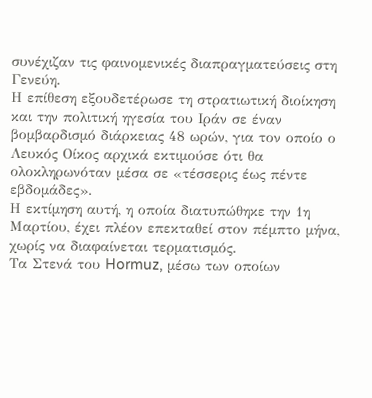συνέχιζαν τις φαινομενικές διαπραγματεύσεις στη Γενεύη.
Η επίθεση εξουδετέρωσε τη στρατιωτική διοίκηση και την πολιτική ηγεσία του Ιράν σε έναν βομβαρδισμό διάρκειας 48 ωρών, για τον οποίο ο Λευκός Οίκος αρχικά εκτιμούσε ότι θα ολοκληρωνόταν μέσα σε «τέσσερις έως πέντε εβδομάδες».
Η εκτίμηση αυτή, η οποία διατυπώθηκε την 1η Μαρτίου, έχει πλέον επεκταθεί στον πέμπτο μήνα, χωρίς να διαφαίνεται τερματισμός.
Τα Στενά του Hormuz, μέσω των οποίων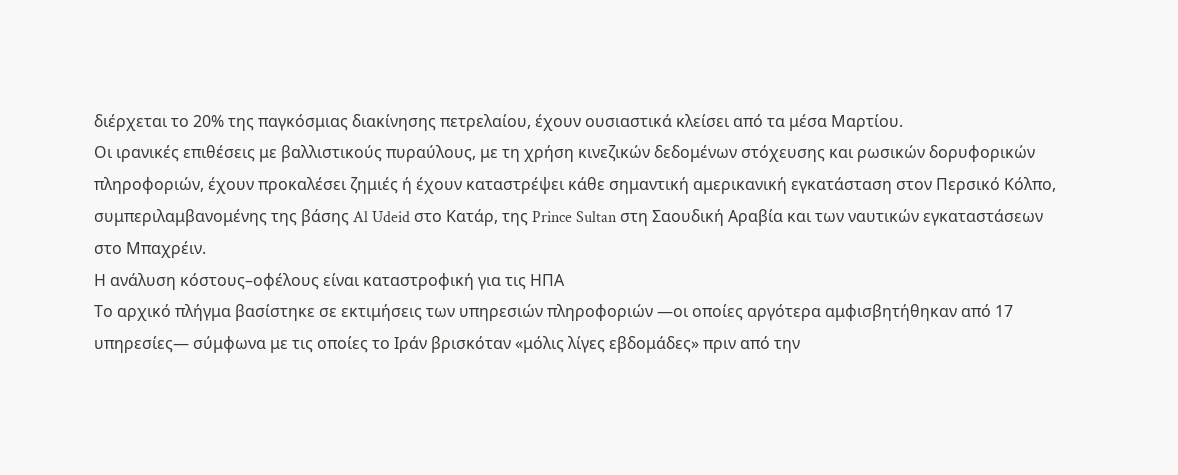διέρχεται το 20% της παγκόσμιας διακίνησης πετρελαίου, έχουν ουσιαστικά κλείσει από τα μέσα Μαρτίου.
Οι ιρανικές επιθέσεις με βαλλιστικούς πυραύλους, με τη χρήση κινεζικών δεδομένων στόχευσης και ρωσικών δορυφορικών πληροφοριών, έχουν προκαλέσει ζημιές ή έχουν καταστρέψει κάθε σημαντική αμερικανική εγκατάσταση στον Περσικό Κόλπο, συμπεριλαμβανομένης της βάσης Al Udeid στο Κατάρ, της Prince Sultan στη Σαουδική Αραβία και των ναυτικών εγκαταστάσεων στο Μπαχρέιν.
Η ανάλυση κόστους–οφέλους είναι καταστροφική για τις ΗΠΑ
Το αρχικό πλήγμα βασίστηκε σε εκτιμήσεις των υπηρεσιών πληροφοριών —οι οποίες αργότερα αμφισβητήθηκαν από 17 υπηρεσίες— σύμφωνα με τις οποίες το Ιράν βρισκόταν «μόλις λίγες εβδομάδες» πριν από την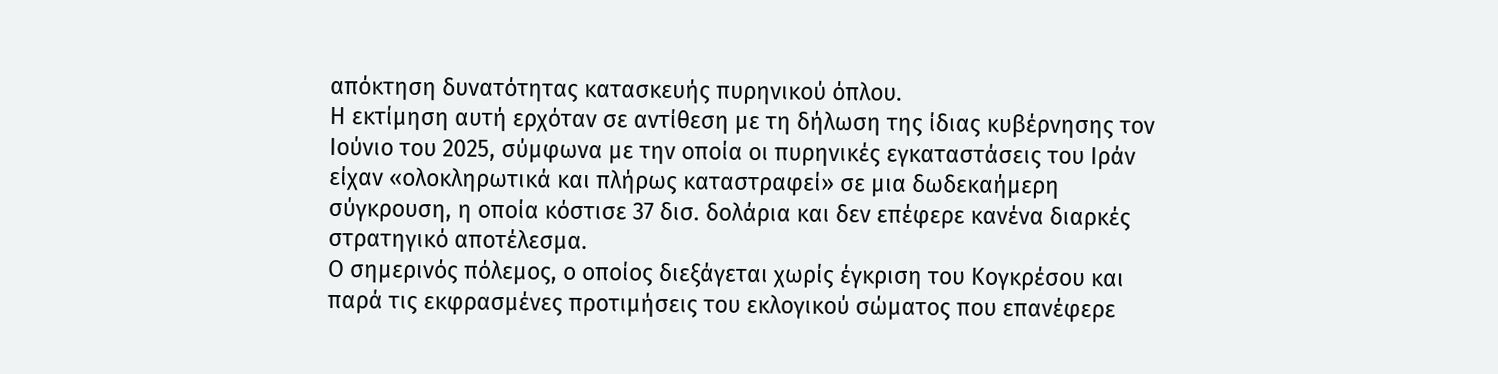απόκτηση δυνατότητας κατασκευής πυρηνικού όπλου.
Η εκτίμηση αυτή ερχόταν σε αντίθεση με τη δήλωση της ίδιας κυβέρνησης τον Ιούνιο του 2025, σύμφωνα με την οποία οι πυρηνικές εγκαταστάσεις του Ιράν είχαν «ολοκληρωτικά και πλήρως καταστραφεί» σε μια δωδεκαήμερη σύγκρουση, η οποία κόστισε 37 δισ. δολάρια και δεν επέφερε κανένα διαρκές στρατηγικό αποτέλεσμα.
Ο σημερινός πόλεμος, ο οποίος διεξάγεται χωρίς έγκριση του Κογκρέσου και παρά τις εκφρασμένες προτιμήσεις του εκλογικού σώματος που επανέφερε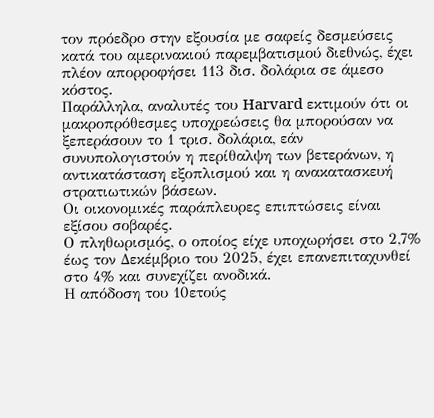τον πρόεδρο στην εξουσία με σαφείς δεσμεύσεις κατά του αμερινακιού παρεμβατισμού διεθνώς, έχει πλέον απορροφήσει 113 δισ. δολάρια σε άμεσο κόστος.
Παράλληλα, αναλυτές του Harvard εκτιμούν ότι οι μακροπρόθεσμες υποχρεώσεις θα μπορούσαν να ξεπεράσουν το 1 τρισ. δολάρια, εάν συνυπολογιστούν η περίθαλψη των βετεράνων, η αντικατάσταση εξοπλισμού και η ανακατασκευή στρατιωτικών βάσεων.
Οι οικονομικές παράπλευρες επιπτώσεις είναι εξίσου σοβαρές.
Ο πληθωρισμός, ο οποίος είχε υποχωρήσει στο 2,7% έως τον Δεκέμβριο του 2025, έχει επανεπιταχυνθεί στο 4% και συνεχίζει ανοδικά.
Η απόδοση του 10ετούς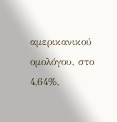αμερικανικού ομολόγου, στο 4,64%,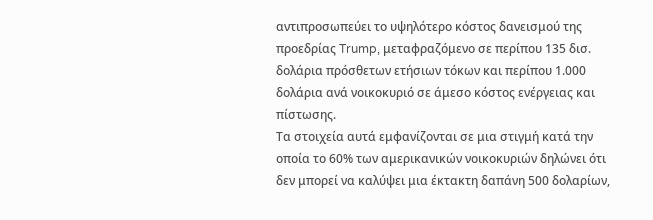αντιπροσωπεύει το υψηλότερο κόστος δανεισμού της προεδρίας Trump, μεταφραζόμενο σε περίπου 135 δισ. δολάρια πρόσθετων ετήσιων τόκων και περίπου 1.000 δολάρια ανά νοικοκυριό σε άμεσο κόστος ενέργειας και πίστωσης.
Τα στοιχεία αυτά εμφανίζονται σε μια στιγμή κατά την οποία το 60% των αμερικανικών νοικοκυριών δηλώνει ότι δεν μπορεί να καλύψει μια έκτακτη δαπάνη 500 δολαρίων,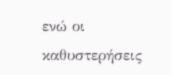ενώ οι καθυστερήσεις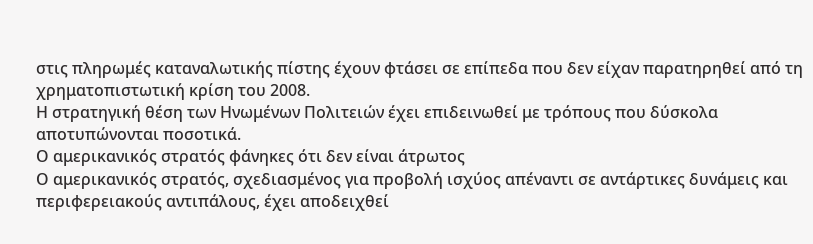στις πληρωμές καταναλωτικής πίστης έχουν φτάσει σε επίπεδα που δεν είχαν παρατηρηθεί από τη χρηματοπιστωτική κρίση του 2008.
Η στρατηγική θέση των Ηνωμένων Πολιτειών έχει επιδεινωθεί με τρόπους που δύσκολα αποτυπώνονται ποσοτικά.
Ο αμερικανικός στρατός φάνηκες ότι δεν είναι άτρωτος
Ο αμερικανικός στρατός, σχεδιασμένος για προβολή ισχύος απέναντι σε αντάρτικες δυνάμεις και περιφερειακούς αντιπάλους, έχει αποδειχθεί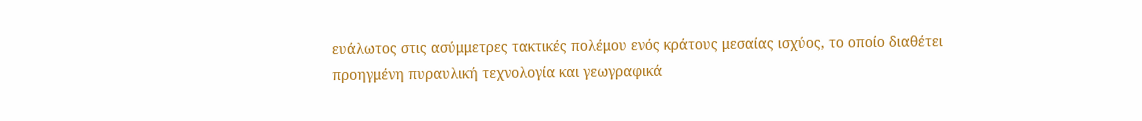ευάλωτος στις ασύμμετρες τακτικές πολέμου ενός κράτους μεσαίας ισχύος, το οποίο διαθέτει προηγμένη πυραυλική τεχνολογία και γεωγραφικά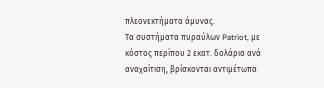πλεονεκτήματα άμυνας.
Τα συστήματα πυραύλων Patriot, με κόστος περίπου 2 εκατ. δολάρια ανά αναχαίτιση, βρίσκονται αντιμέτωπα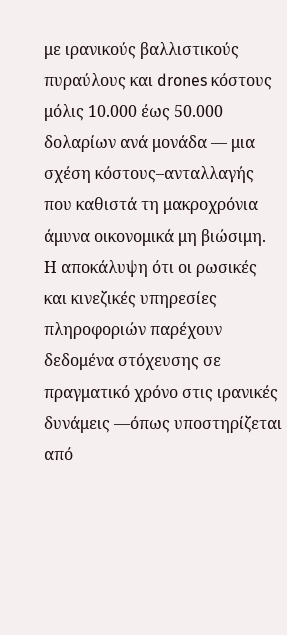με ιρανικούς βαλλιστικούς πυραύλους και drones κόστους μόλις 10.000 έως 50.000 δολαρίων ανά μονάδα — μια σχέση κόστους–ανταλλαγής που καθιστά τη μακροχρόνια άμυνα οικονομικά μη βιώσιμη.
Η αποκάλυψη ότι οι ρωσικές και κινεζικές υπηρεσίες πληροφοριών παρέχουν δεδομένα στόχευσης σε πραγματικό χρόνο στις ιρανικές δυνάμεις —όπως υποστηρίζεται από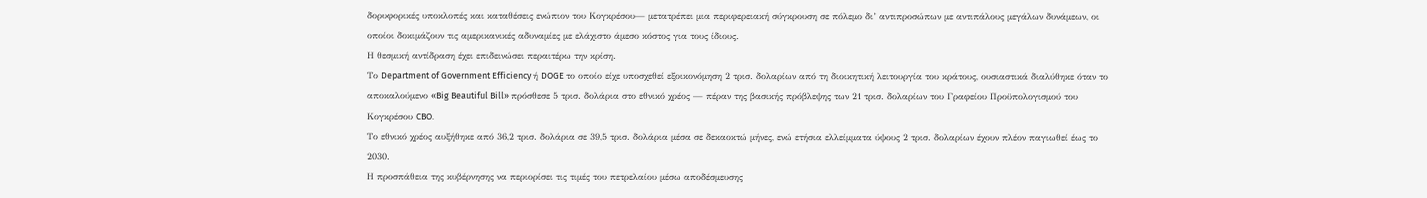δορυφορικές υποκλοπές και καταθέσεις ενώπιον του Κογκρέσου— μετατρέπει μια περιφερειακή σύγκρουση σε πόλεμο δι’ αντιπροσώπων με αντιπάλους μεγάλων δυνάμεων, οι οποίοι δοκιμάζουν τις αμερικανικές αδυναμίες με ελάχιστο άμεσο κόστος για τους ίδιους.
Η θεσμική αντίδραση έχει επιδεινώσει περαιτέρω την κρίση.
Το Department of Government Efficiency ή DOGE το οποίο είχε υποσχεθεί εξοικονόμηση 2 τρισ. δολαρίων από τη διοικητική λειτουργία του κράτους, ουσιαστικά διαλύθηκε όταν το αποκαλούμενο «Big Beautiful Bill» πρόσθεσε 5 τρισ. δολάρια στο εθνικό χρέος — πέραν της βασικής πρόβλεψης των 21 τρισ. δολαρίων του Γραφείου Προϋπολογισμού του Κογκρέσου CBO.
Το εθνικό χρέος αυξήθηκε από 36,2 τρισ. δολάρια σε 39,5 τρισ. δολάρια μέσα σε δεκαοκτώ μήνες, ενώ ετήσια ελλείμματα ύψους 2 τρισ. δολαρίων έχουν πλέον παγιωθεί έως το 2030.
Η προσπάθεια της κυβέρνησης να περιορίσει τις τιμές του πετρελαίου μέσω αποδέσμευσης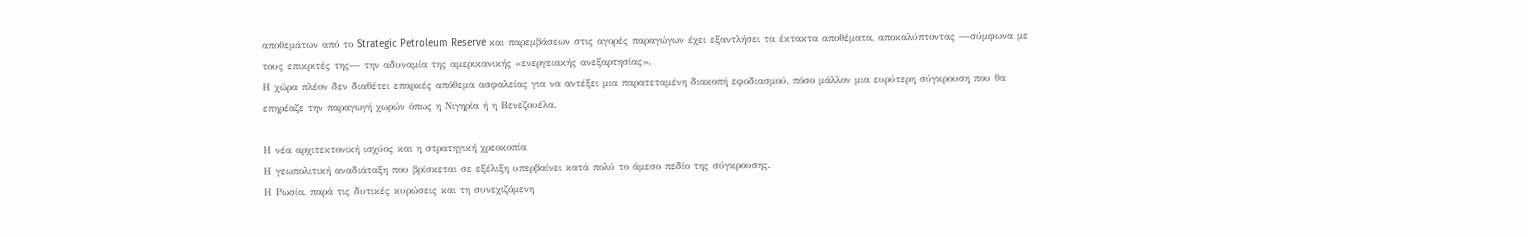αποθεμάτων από το Strategic Petroleum Reserve και παρεμβάσεων στις αγορές παραγώγων έχει εξαντλήσει τα έκτακτα αποθέματα, αποκαλύπτοντας —σύμφωνα με τους επικριτές της— την αδυναμία της αμερικανικής «ενεργειακής ανεξαρτησίας».
Η χώρα πλέον δεν διαθέτει επαρκές απόθεμα ασφαλείας για να αντέξει μια παρατεταμένη διακοπή εφοδιασμού, πόσο μάλλον μια ευρύτερη σύγκρουση που θα επηρέαζε την παραγωγή χωρών όπως η Νιγηρία ή η Βενεζουέλα.

Η νέα αρχιτεκτονική ισχύος και η στρατηγική χρεοκοπία
Η γεωπολιτική αναδιάταξη που βρίσκεται σε εξέλιξη υπερβαίνει κατά πολύ το άμεσο πεδίο της σύγκρουσης.
Η Ρωσία, παρά τις δυτικές κυρώσεις και τη συνεχιζόμενη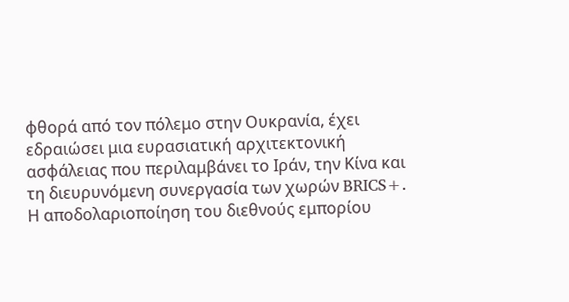φθορά από τον πόλεμο στην Ουκρανία, έχει εδραιώσει μια ευρασιατική αρχιτεκτονική ασφάλειας που περιλαμβάνει το Ιράν, την Κίνα και τη διευρυνόμενη συνεργασία των χωρών BRICS+.
Η αποδολαριοποίηση του διεθνούς εμπορίου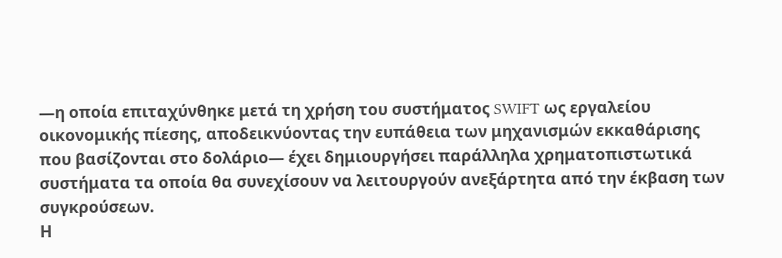—η οποία επιταχύνθηκε μετά τη χρήση του συστήματος SWIFT ως εργαλείου οικονομικής πίεσης, αποδεικνύοντας την ευπάθεια των μηχανισμών εκκαθάρισης που βασίζονται στο δολάριο— έχει δημιουργήσει παράλληλα χρηματοπιστωτικά συστήματα τα οποία θα συνεχίσουν να λειτουργούν ανεξάρτητα από την έκβαση των συγκρούσεων.
Η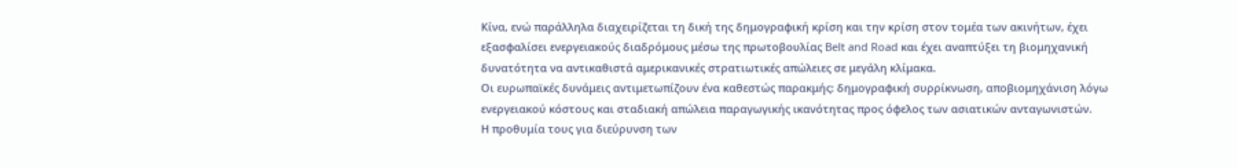Κίνα, ενώ παράλληλα διαχειρίζεται τη δική της δημογραφική κρίση και την κρίση στον τομέα των ακινήτων, έχει εξασφαλίσει ενεργειακούς διαδρόμους μέσω της πρωτοβουλίας Belt and Road και έχει αναπτύξει τη βιομηχανική δυνατότητα να αντικαθιστά αμερικανικές στρατιωτικές απώλειες σε μεγάλη κλίμακα.
Οι ευρωπαϊκές δυνάμεις αντιμετωπίζουν ένα καθεστώς παρακμής: δημογραφική συρρίκνωση, αποβιομηχάνιση λόγω ενεργειακού κόστους και σταδιακή απώλεια παραγωγικής ικανότητας προς όφελος των ασιατικών ανταγωνιστών.
Η προθυμία τους για διεύρυνση των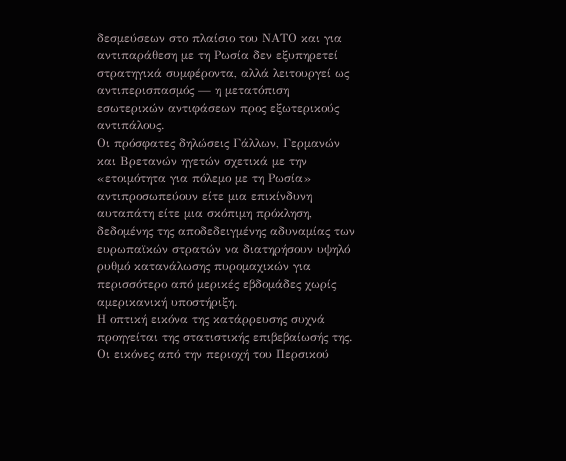δεσμεύσεων στο πλαίσιο του ΝΑΤΟ και για αντιπαράθεση με τη Ρωσία δεν εξυπηρετεί στρατηγικά συμφέροντα, αλλά λειτουργεί ως αντιπερισπασμός — η μετατόπιση εσωτερικών αντιφάσεων προς εξωτερικούς αντιπάλους.
Οι πρόσφατες δηλώσεις Γάλλων, Γερμανών και Βρετανών ηγετών σχετικά με την «ετοιμότητα για πόλεμο με τη Ρωσία» αντιπροσωπεύουν είτε μια επικίνδυνη αυταπάτη είτε μια σκόπιμη πρόκληση, δεδομένης της αποδεδειγμένης αδυναμίας των ευρωπαϊκών στρατών να διατηρήσουν υψηλό ρυθμό κατανάλωσης πυρομαχικών για περισσότερο από μερικές εβδομάδες χωρίς αμερικανική υποστήριξη.
Η οπτική εικόνα της κατάρρευσης συχνά προηγείται της στατιστικής επιβεβαίωσής της.
Οι εικόνες από την περιοχή του Περσικού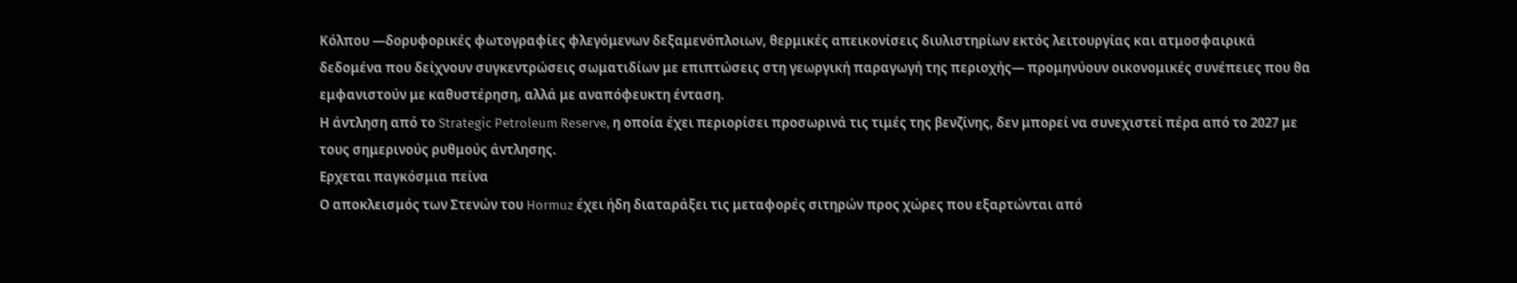Κόλπου —δορυφορικές φωτογραφίες φλεγόμενων δεξαμενόπλοιων, θερμικές απεικονίσεις διυλιστηρίων εκτός λειτουργίας και ατμοσφαιρικά δεδομένα που δείχνουν συγκεντρώσεις σωματιδίων με επιπτώσεις στη γεωργική παραγωγή της περιοχής— προμηνύουν οικονομικές συνέπειες που θα εμφανιστούν με καθυστέρηση, αλλά με αναπόφευκτη ένταση.
Η άντληση από το Strategic Petroleum Reserve, η οποία έχει περιορίσει προσωρινά τις τιμές της βενζίνης, δεν μπορεί να συνεχιστεί πέρα από το 2027 με τους σημερινούς ρυθμούς άντλησης.
Ερχεται παγκόσμια πείνα
Ο αποκλεισμός των Στενών του Hormuz έχει ήδη διαταράξει τις μεταφορές σιτηρών προς χώρες που εξαρτώνται από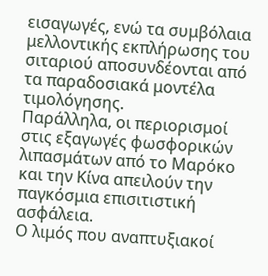εισαγωγές, ενώ τα συμβόλαια μελλοντικής εκπλήρωσης του σιταριού αποσυνδέονται από τα παραδοσιακά μοντέλα τιμολόγησης.
Παράλληλα, οι περιορισμοί στις εξαγωγές φωσφορικών λιπασμάτων από το Μαρόκο και την Κίνα απειλούν την παγκόσμια επισιτιστική ασφάλεια.
Ο λιμός που αναπτυξιακοί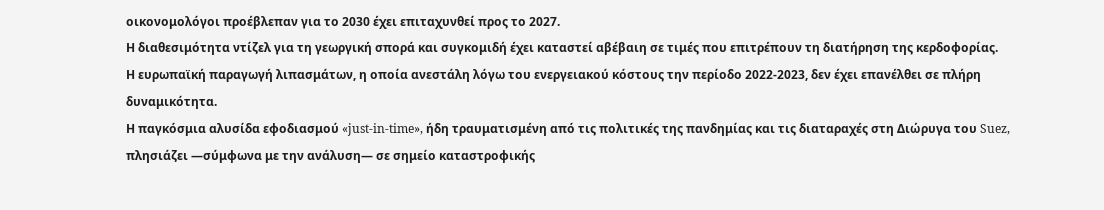οικονομολόγοι προέβλεπαν για το 2030 έχει επιταχυνθεί προς το 2027.
Η διαθεσιμότητα ντίζελ για τη γεωργική σπορά και συγκομιδή έχει καταστεί αβέβαιη σε τιμές που επιτρέπουν τη διατήρηση της κερδοφορίας.
Η ευρωπαϊκή παραγωγή λιπασμάτων, η οποία ανεστάλη λόγω του ενεργειακού κόστους την περίοδο 2022-2023, δεν έχει επανέλθει σε πλήρη δυναμικότητα.
Η παγκόσμια αλυσίδα εφοδιασμού «just-in-time», ήδη τραυματισμένη από τις πολιτικές της πανδημίας και τις διαταραχές στη Διώρυγα του Suez, πλησιάζει —σύμφωνα με την ανάλυση— σε σημείο καταστροφικής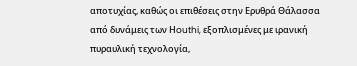αποτυχίας, καθώς οι επιθέσεις στην Ερυθρά Θάλασσα από δυνάμεις των Ηouthi, εξοπλισμένες με ιρανική πυραυλική τεχνολογία,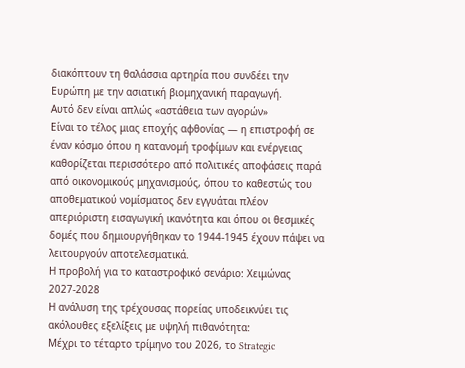διακόπτουν τη θαλάσσια αρτηρία που συνδέει την Ευρώπη με την ασιατική βιομηχανική παραγωγή.
Αυτό δεν είναι απλώς «αστάθεια των αγορών»
Είναι το τέλος μιας εποχής αφθονίας — η επιστροφή σε έναν κόσμο όπου η κατανομή τροφίμων και ενέργειας καθορίζεται περισσότερο από πολιτικές αποφάσεις παρά από οικονομικούς μηχανισμούς, όπου το καθεστώς του αποθεματικού νομίσματος δεν εγγυάται πλέον απεριόριστη εισαγωγική ικανότητα και όπου οι θεσμικές δομές που δημιουργήθηκαν το 1944-1945 έχουν πάψει να λειτουργούν αποτελεσματικά.
Η προβολή για το καταστροφικό σενάριο: Χειμώνας 2027-2028
Η ανάλυση της τρέχουσας πορείας υποδεικνύει τις ακόλουθες εξελίξεις με υψηλή πιθανότητα:
Μέχρι το τέταρτο τρίμηνο του 2026, το Strategic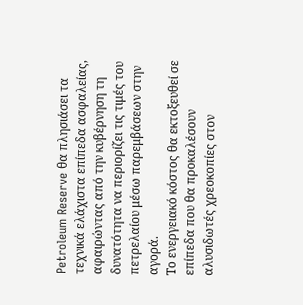Petroleum Reserve θα πλησιάσει τα τεχνικά ελάχιστα επίπεδα ασφαλείας, αφαιρώντας από την κυβέρνηση τη δυνατότητα να περιορίζει τις τιμές του πετρελαίου μέσω παρεμβάσεων στην αγορά.
Το ενεργειακό κόστος θα εκτοξευθεί σε επίπεδα που θα προκαλέσουν αλυσιδωτές χρεοκοπίες στον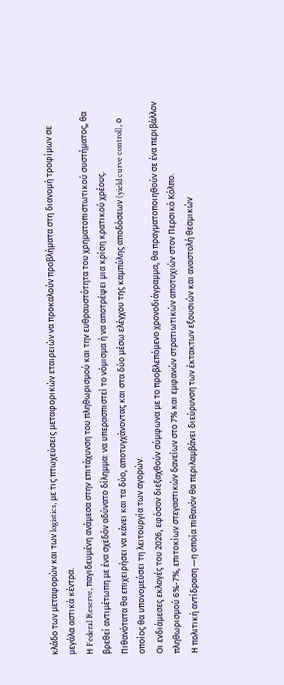κλάδο των μεταφορών και των logistics, με τις πτωχεύσεις μεταφορικών εταιρειών να προκαλούν προβλήματα στη διανομή τροφίμων σε μεγάλα αστικά κέντρα.
Η Federal Reserve, παγιδευμένη ανάμεσα στην επιτάχυνση του πληθωρισμού και την ευθραυστότητα του χρηματοπιστωτικού συστήματος, θα βρεθεί αντιμέτωπη με ένα σχεδόν αδύνατο δίλημμα: να υπερασπιστεί το νόμισμα ή να αποτρέψει μια κρίση κρατικού χρέους.
Πιθανότατα θα επιχειρήσει να κάνει και τα δύο, αποτυγχάνοντας και στα δύο μέσω ελέγχου της καμπύλης αποδόσεων (yield curve control), ο οποίος θα υπονομεύσει τη λειτουργία των αγορών.
Οι ενδιάμεσες εκλογές του 2026, εφόσον διεξαχθούν σύμφωνα με το προβλεπόμενο χρονοδιάγραμμα, θα πραγματοποιηθούν σε ένα περιβάλλον πληθωρισμού 6%-7%, επιτοκίων στεγαστικών δανείων στο 7% και εμφανών στρατιωτικών αποτυχιών στον Περσικό Κόλπο.
Η πολιτική αντίδραση —η οποία πιθανόν θα περιλαμβάνει διεύρυνση των έκτακτων εξουσιών και αναστολή θεσμικών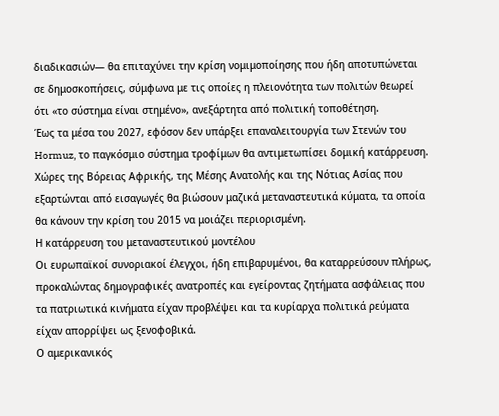διαδικασιών— θα επιταχύνει την κρίση νομιμοποίησης που ήδη αποτυπώνεται σε δημοσκοπήσεις, σύμφωνα με τις οποίες η πλειονότητα των πολιτών θεωρεί ότι «το σύστημα είναι στημένο», ανεξάρτητα από πολιτική τοποθέτηση.
Έως τα μέσα του 2027, εφόσον δεν υπάρξει επαναλειτουργία των Στενών του Hormuz, το παγκόσμιο σύστημα τροφίμων θα αντιμετωπίσει δομική κατάρρευση.
Χώρες της Βόρειας Αφρικής, της Μέσης Ανατολής και της Νότιας Ασίας που εξαρτώνται από εισαγωγές θα βιώσουν μαζικά μεταναστευτικά κύματα, τα οποία θα κάνουν την κρίση του 2015 να μοιάζει περιορισμένη.
Η κατάρρευση του μεταναστευτικού μοντέλου
Οι ευρωπαϊκοί συνοριακοί έλεγχοι, ήδη επιβαρυμένοι, θα καταρρεύσουν πλήρως, προκαλώντας δημογραφικές ανατροπές και εγείροντας ζητήματα ασφάλειας που τα πατριωτικά κινήματα είχαν προβλέψει και τα κυρίαρχα πολιτικά ρεύματα είχαν απορρίψει ως ξενοφοβικά.
Ο αμερικανικός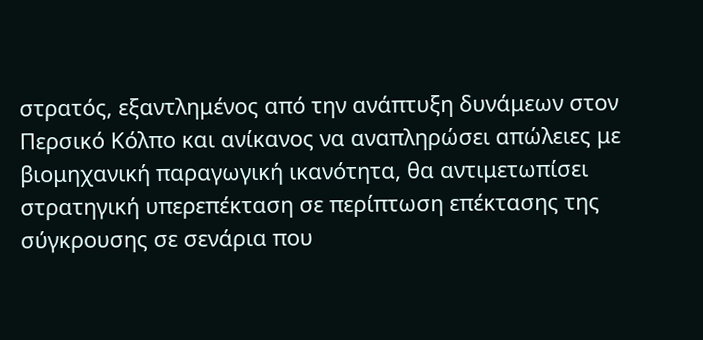στρατός, εξαντλημένος από την ανάπτυξη δυνάμεων στον Περσικό Κόλπο και ανίκανος να αναπληρώσει απώλειες με βιομηχανική παραγωγική ικανότητα, θα αντιμετωπίσει στρατηγική υπερεπέκταση σε περίπτωση επέκτασης της σύγκρουσης σε σενάρια που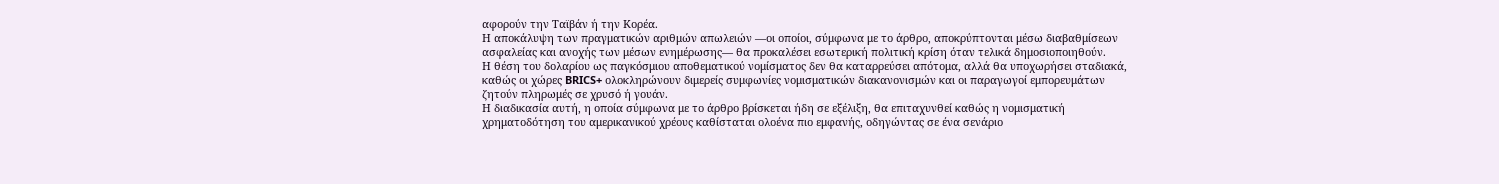αφορούν την Ταϊβάν ή την Κορέα.
Η αποκάλυψη των πραγματικών αριθμών απωλειών —οι οποίοι, σύμφωνα με το άρθρο, αποκρύπτονται μέσω διαβαθμίσεων ασφαλείας και ανοχής των μέσων ενημέρωσης— θα προκαλέσει εσωτερική πολιτική κρίση όταν τελικά δημοσιοποιηθούν.
Η θέση του δολαρίου ως παγκόσμιου αποθεματικού νομίσματος δεν θα καταρρεύσει απότομα, αλλά θα υποχωρήσει σταδιακά, καθώς οι χώρες BRICS+ ολοκληρώνουν διμερείς συμφωνίες νομισματικών διακανονισμών και οι παραγωγοί εμπορευμάτων ζητούν πληρωμές σε χρυσό ή γουάν.
Η διαδικασία αυτή, η οποία σύμφωνα με το άρθρο βρίσκεται ήδη σε εξέλιξη, θα επιταχυνθεί καθώς η νομισματική χρηματοδότηση του αμερικανικού χρέους καθίσταται ολοένα πιο εμφανής, οδηγώντας σε ένα σενάριο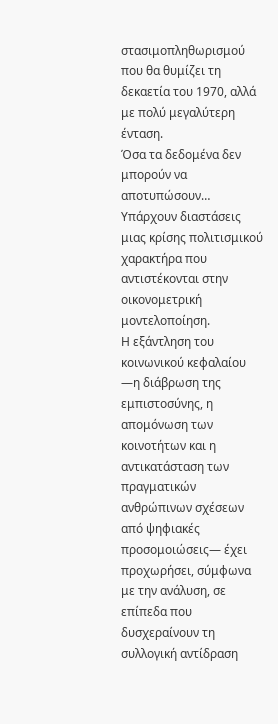στασιμοπληθωρισμού που θα θυμίζει τη δεκαετία του 1970, αλλά με πολύ μεγαλύτερη ένταση.
Όσα τα δεδομένα δεν μπορούν να αποτυπώσουν…
Υπάρχουν διαστάσεις μιας κρίσης πολιτισμικού χαρακτήρα που αντιστέκονται στην οικονομετρική μοντελοποίηση.
Η εξάντληση του κοινωνικού κεφαλαίου —η διάβρωση της εμπιστοσύνης, η απομόνωση των κοινοτήτων και η αντικατάσταση των πραγματικών ανθρώπινων σχέσεων από ψηφιακές προσομοιώσεις— έχει προχωρήσει, σύμφωνα με την ανάλυση, σε επίπεδα που δυσχεραίνουν τη συλλογική αντίδραση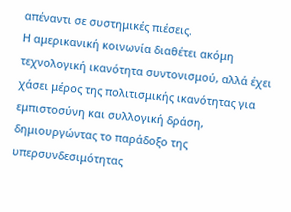απέναντι σε συστημικές πιέσεις.
Η αμερικανική κοινωνία διαθέτει ακόμη τεχνολογική ικανότητα συντονισμού, αλλά έχει χάσει μέρος της πολιτισμικής ικανότητας για εμπιστοσύνη και συλλογική δράση, δημιουργώντας το παράδοξο της υπερσυνδεσιμότητας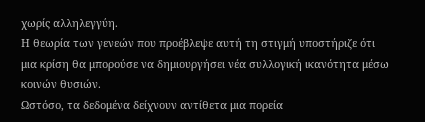χωρίς αλληλεγγύη.
Η θεωρία των γενεών που προέβλεψε αυτή τη στιγμή υποστήριζε ότι μια κρίση θα μπορούσε να δημιουργήσει νέα συλλογική ικανότητα μέσω κοινών θυσιών.
Ωστόσο, τα δεδομένα δείχνουν αντίθετα μια πορεία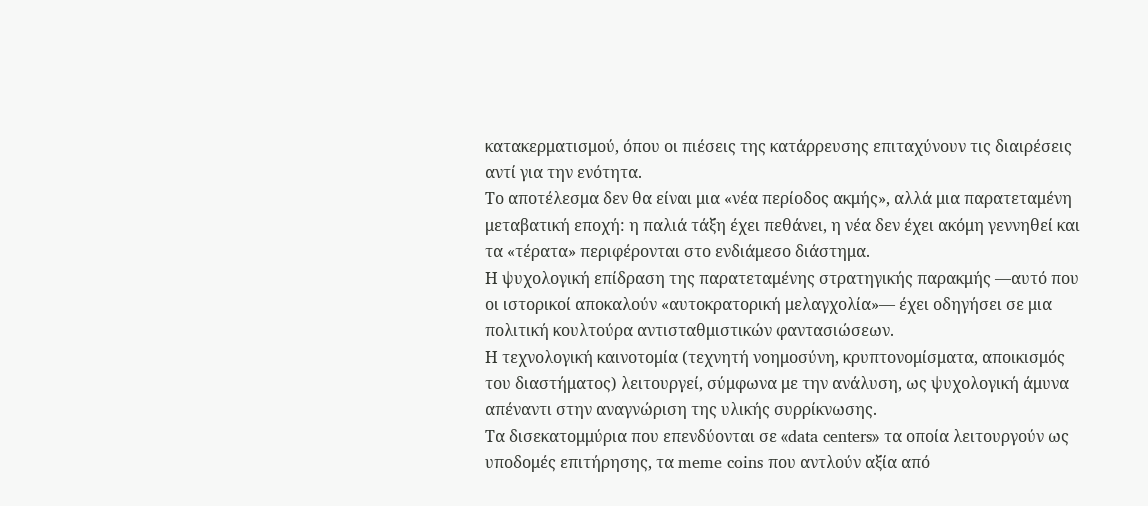κατακερματισμού, όπου οι πιέσεις της κατάρρευσης επιταχύνουν τις διαιρέσεις αντί για την ενότητα.
Το αποτέλεσμα δεν θα είναι μια «νέα περίοδος ακμής», αλλά μια παρατεταμένη μεταβατική εποχή: η παλιά τάξη έχει πεθάνει, η νέα δεν έχει ακόμη γεννηθεί και τα «τέρατα» περιφέρονται στο ενδιάμεσο διάστημα.
Η ψυχολογική επίδραση της παρατεταμένης στρατηγικής παρακμής —αυτό που οι ιστορικοί αποκαλούν «αυτοκρατορική μελαγχολία»— έχει οδηγήσει σε μια πολιτική κουλτούρα αντισταθμιστικών φαντασιώσεων.
Η τεχνολογική καινοτομία (τεχνητή νοημοσύνη, κρυπτονομίσματα, αποικισμός του διαστήματος) λειτουργεί, σύμφωνα με την ανάλυση, ως ψυχολογική άμυνα απέναντι στην αναγνώριση της υλικής συρρίκνωσης.
Τα δισεκατομμύρια που επενδύονται σε «data centers» τα οποία λειτουργούν ως υποδομές επιτήρησης, τα meme coins που αντλούν αξία από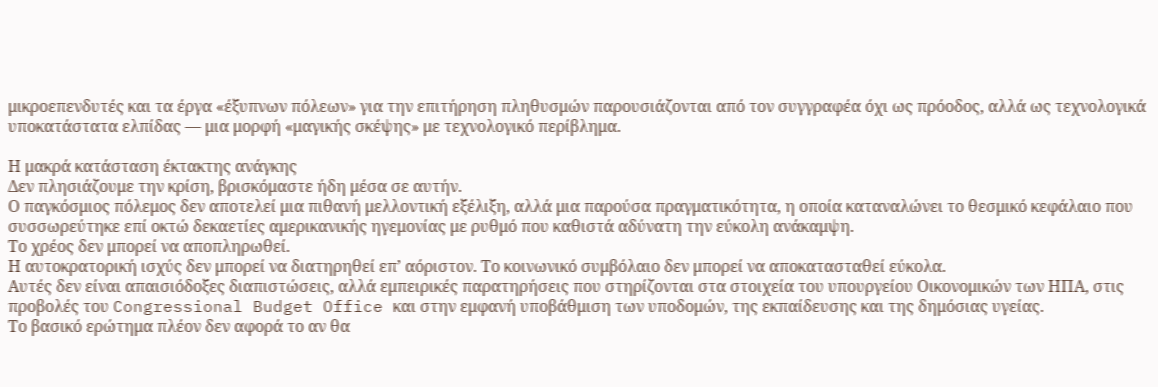μικροεπενδυτές και τα έργα «έξυπνων πόλεων» για την επιτήρηση πληθυσμών παρουσιάζονται από τον συγγραφέα όχι ως πρόοδος, αλλά ως τεχνολογικά υποκατάστατα ελπίδας — μια μορφή «μαγικής σκέψης» με τεχνολογικό περίβλημα.

Η μακρά κατάσταση έκτακτης ανάγκης
Δεν πλησιάζουμε την κρίση, βρισκόμαστε ήδη μέσα σε αυτήν.
Ο παγκόσμιος πόλεμος δεν αποτελεί μια πιθανή μελλοντική εξέλιξη, αλλά μια παρούσα πραγματικότητα, η οποία καταναλώνει το θεσμικό κεφάλαιο που συσσωρεύτηκε επί οκτώ δεκαετίες αμερικανικής ηγεμονίας με ρυθμό που καθιστά αδύνατη την εύκολη ανάκαμψη.
Το χρέος δεν μπορεί να αποπληρωθεί.
Η αυτοκρατορική ισχύς δεν μπορεί να διατηρηθεί επ’ αόριστον. Το κοινωνικό συμβόλαιο δεν μπορεί να αποκατασταθεί εύκολα.
Αυτές δεν είναι απαισιόδοξες διαπιστώσεις, αλλά εμπειρικές παρατηρήσεις που στηρίζονται στα στοιχεία του υπουργείου Οικονομικών των ΗΠΑ, στις προβολές του Congressional Budget Office και στην εμφανή υποβάθμιση των υποδομών, της εκπαίδευσης και της δημόσιας υγείας.
Το βασικό ερώτημα πλέον δεν αφορά το αν θα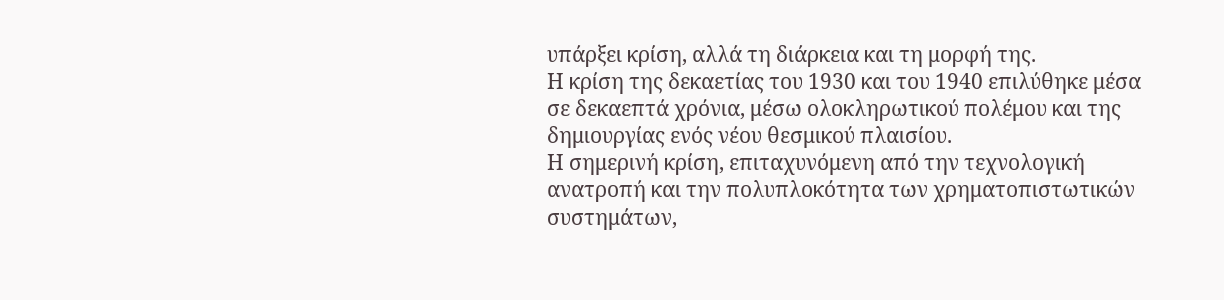υπάρξει κρίση, αλλά τη διάρκεια και τη μορφή της.
Η κρίση της δεκαετίας του 1930 και του 1940 επιλύθηκε μέσα σε δεκαεπτά χρόνια, μέσω ολοκληρωτικού πολέμου και της δημιουργίας ενός νέου θεσμικού πλαισίου.
Η σημερινή κρίση, επιταχυνόμενη από την τεχνολογική ανατροπή και την πολυπλοκότητα των χρηματοπιστωτικών συστημάτων,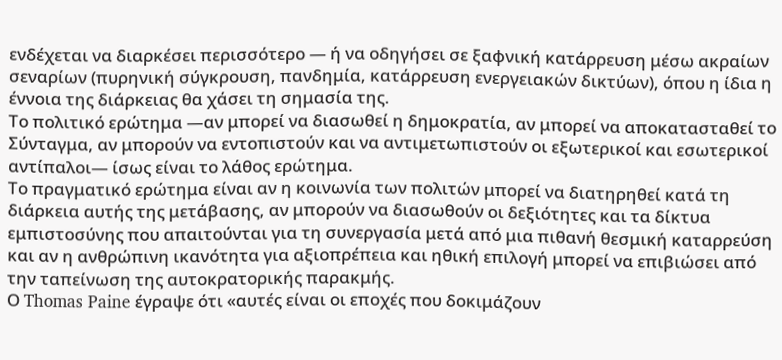ενδέχεται να διαρκέσει περισσότερο — ή να οδηγήσει σε ξαφνική κατάρρευση μέσω ακραίων σεναρίων (πυρηνική σύγκρουση, πανδημία, κατάρρευση ενεργειακών δικτύων), όπου η ίδια η έννοια της διάρκειας θα χάσει τη σημασία της.
Το πολιτικό ερώτημα —αν μπορεί να διασωθεί η δημοκρατία, αν μπορεί να αποκατασταθεί το Σύνταγμα, αν μπορούν να εντοπιστούν και να αντιμετωπιστούν οι εξωτερικοί και εσωτερικοί αντίπαλοι— ίσως είναι το λάθος ερώτημα.
Το πραγματικό ερώτημα είναι αν η κοινωνία των πολιτών μπορεί να διατηρηθεί κατά τη διάρκεια αυτής της μετάβασης, αν μπορούν να διασωθούν οι δεξιότητες και τα δίκτυα εμπιστοσύνης που απαιτούνται για τη συνεργασία μετά από μια πιθανή θεσμική καταρρεύση και αν η ανθρώπινη ικανότητα για αξιοπρέπεια και ηθική επιλογή μπορεί να επιβιώσει από την ταπείνωση της αυτοκρατορικής παρακμής.
Ο Thomas Paine έγραψε ότι «αυτές είναι οι εποχές που δοκιμάζουν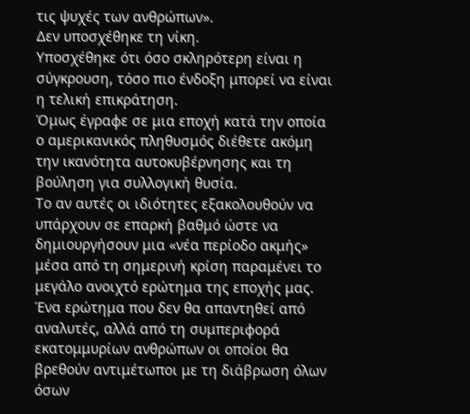τις ψυχές των ανθρώπων».
Δεν υποσχέθηκε τη νίκη.
Υποσχέθηκε ότι όσο σκληρότερη είναι η σύγκρουση, τόσο πιο ένδοξη μπορεί να είναι η τελική επικράτηση.
Όμως έγραφε σε μια εποχή κατά την οποία ο αμερικανικός πληθυσμός διέθετε ακόμη την ικανότητα αυτοκυβέρνησης και τη βούληση για συλλογική θυσία.
Το αν αυτές οι ιδιότητες εξακολουθούν να υπάρχουν σε επαρκή βαθμό ώστε να δημιουργήσουν μια «νέα περίοδο ακμής» μέσα από τη σημερινή κρίση παραμένει το μεγάλο ανοιχτό ερώτημα της εποχής μας.
Ένα ερώτημα που δεν θα απαντηθεί από αναλυτές, αλλά από τη συμπεριφορά εκατομμυρίων ανθρώπων οι οποίοι θα βρεθούν αντιμέτωποι με τη διάβρωση όλων όσων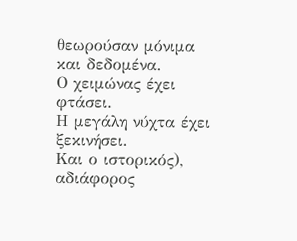θεωρούσαν μόνιμα και δεδομένα.
Ο χειμώνας έχει φτάσει.
Η μεγάλη νύχτα έχει ξεκινήσει.
Και ο ιστορικός), αδιάφορος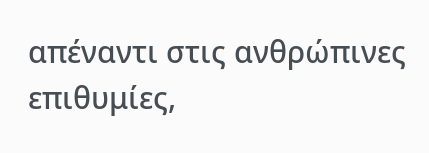απέναντι στις ανθρώπινες επιθυμίες,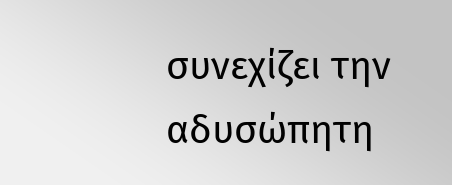συνεχίζει την αδυσώπητη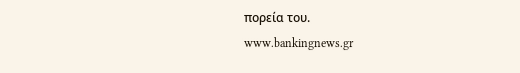πορεία του.
www.bankingnews.gr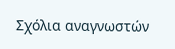Σχόλια αναγνωστών